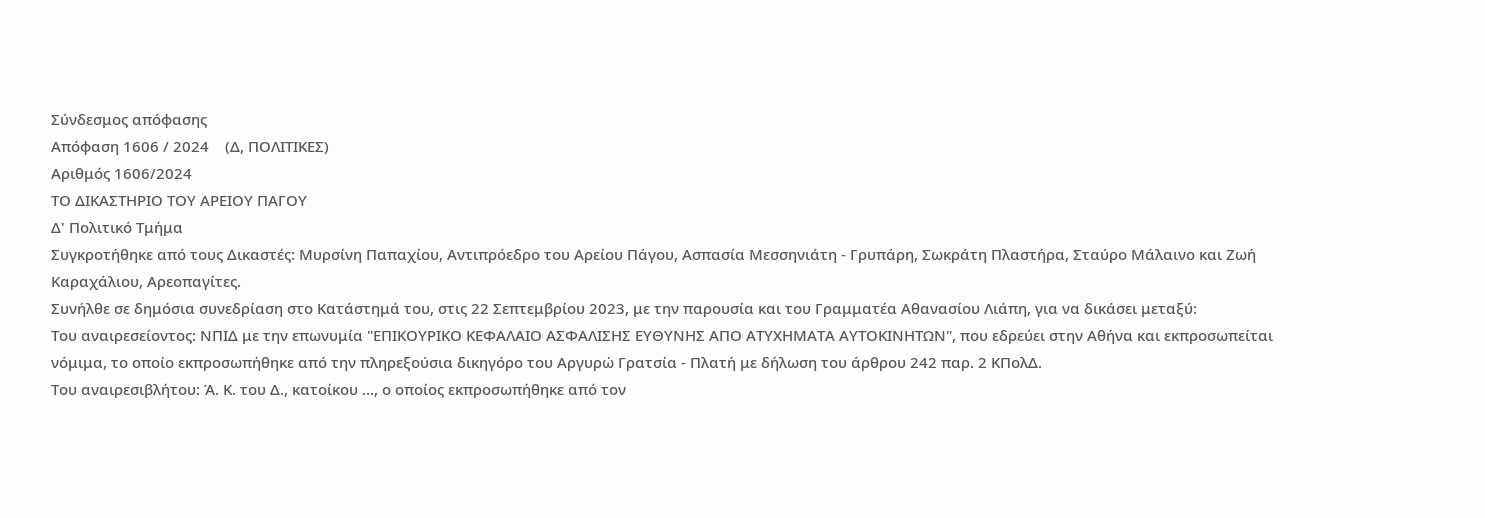Σύνδεσμος απόφασης
Απόφαση 1606 / 2024    (Δ, ΠΟΛΙΤΙΚΕΣ)
Αριθμός 1606/2024
ΤΟ ΔΙΚΑΣΤΗΡΙΟ ΤΟΥ ΑΡΕΙΟΥ ΠΑΓΟΥ
Δ' Πολιτικό Τμήμα
Συγκροτήθηκε από τους Δικαστές: Μυρσίνη Παπαχίου, Αντιπρόεδρο του Αρείου Πάγου, Ασπασία Μεσσηνιάτη - Γρυπάρη, Σωκράτη Πλαστήρα, Σταύρο Μάλαινο και Ζωή Καραχάλιου, Αρεοπαγίτες.
Συνήλθε σε δημόσια συνεδρίαση στο Κατάστημά του, στις 22 Σεπτεμβρίου 2023, με την παρουσία και του Γραμματέα Αθανασίου Λιάπη, για να δικάσει μεταξύ:
Του αναιρεσείοντος: ΝΠΙΔ με την επωνυμία "ΕΠΙΚΟΥΡΙΚΟ ΚΕΦΑΛΑΙΟ ΑΣΦΑΛΙΣΗΣ ΕΥΘΥΝΗΣ ΑΠΟ ΑΤΥΧΗΜΑΤΑ ΑΥΤΟΚΙΝΗΤΩΝ", που εδρεύει στην Αθήνα και εκπροσωπείται νόμιμα, το οποίο εκπροσωπήθηκε από την πληρεξούσια δικηγόρο του Αργυρώ Γρατσία - Πλατή με δήλωση του άρθρου 242 παρ. 2 ΚΠολΔ.
Του αναιρεσιβλήτου: Ά. Κ. του Δ., κατοίκου ..., ο οποίος εκπροσωπήθηκε από τον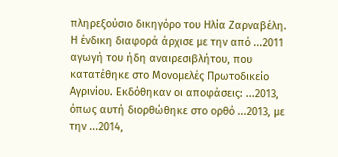πληρεξούσιο δικηγόρο του Ηλία Ζαρναβέλη.
Η ένδικη διαφορά άρχισε με την από ...2011 αγωγή του ήδη αναιρεσιβλήτου, που κατατέθηκε στο Μονομελές Πρωτοδικείο Αγρινίου. Εκδόθηκαν οι αποφάσεις: ...2013, όπως αυτή διορθώθηκε στο ορθό ...2013, με την ...2014,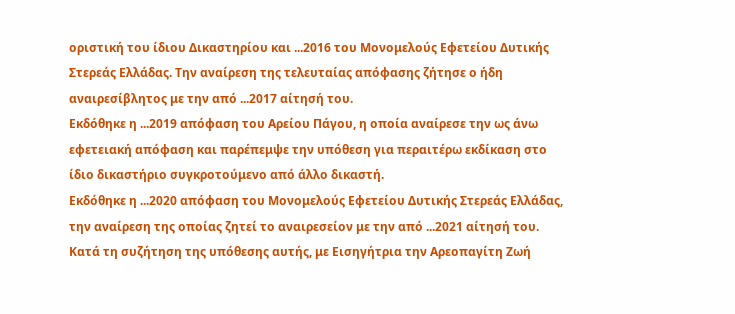οριστική του ίδιου Δικαστηρίου και ...2016 του Μονομελούς Εφετείου Δυτικής Στερεάς Ελλάδας. Την αναίρεση της τελευταίας απόφασης ζήτησε ο ήδη αναιρεσίβλητος με την από ...2017 αίτησή του.
Εκδόθηκε η ...2019 απόφαση του Αρείου Πάγου, η οποία αναίρεσε την ως άνω εφετειακή απόφαση και παρέπεμψε την υπόθεση για περαιτέρω εκδίκαση στο ίδιο δικαστήριο συγκροτούμενο από άλλο δικαστή.
Εκδόθηκε η ...2020 απόφαση του Μονομελούς Εφετείου Δυτικής Στερεάς Ελλάδας, την αναίρεση της οποίας ζητεί το αναιρεσείον με την από ...2021 αίτησή του.
Κατά τη συζήτηση της υπόθεσης αυτής, με Εισηγήτρια την Αρεοπαγίτη Ζωή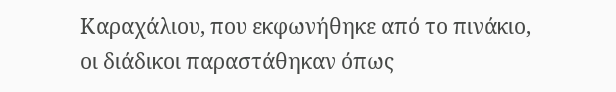Καραχάλιου, που εκφωνήθηκε από το πινάκιο, οι διάδικοι παραστάθηκαν όπως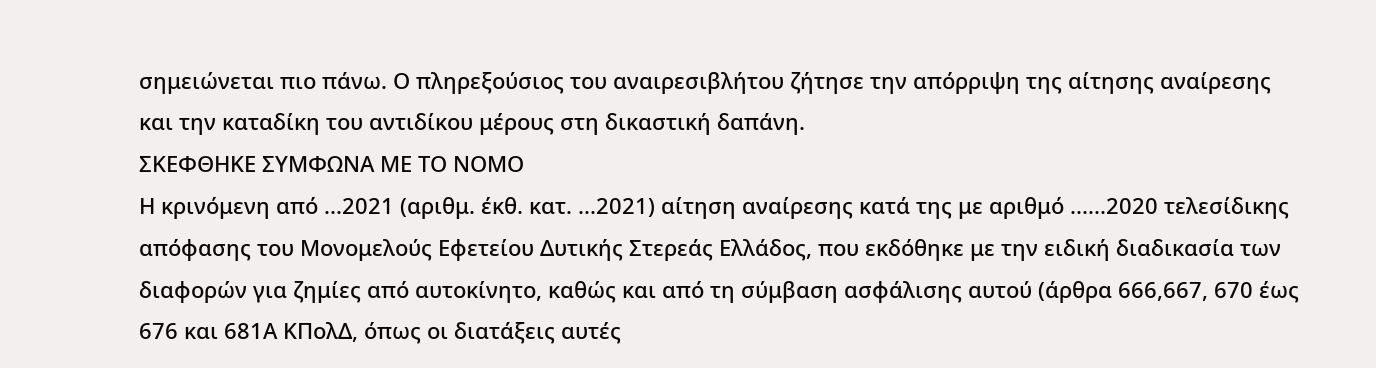σημειώνεται πιο πάνω. Ο πληρεξούσιος του αναιρεσιβλήτου ζήτησε την απόρριψη της αίτησης αναίρεσης και την καταδίκη του αντιδίκου μέρους στη δικαστική δαπάνη.
ΣΚΕΦΘΗΚΕ ΣΥΜΦΩΝΑ ΜΕ ΤΟ ΝΟΜΟ
Η κρινόμενη από ...2021 (αριθμ. έκθ. κατ. ...2021) αίτηση αναίρεσης κατά της με αριθμό ......2020 τελεσίδικης απόφασης του Μονομελούς Εφετείου Δυτικής Στερεάς Ελλάδος, που εκδόθηκε με την ειδική διαδικασία των διαφορών για ζημίες από αυτοκίνητο, καθώς και από τη σύμβαση ασφάλισης αυτού (άρθρα 666,667, 670 έως 676 και 681Α ΚΠολΔ, όπως οι διατάξεις αυτές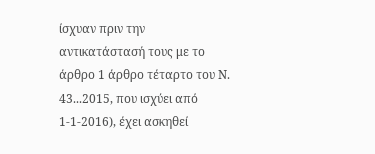ίσχυαν πριν την αντικατάστασή τους με το άρθρο 1 άρθρο τέταρτο του Ν. 43...2015, που ισχύει από 1-1-2016), έχει ασκηθεί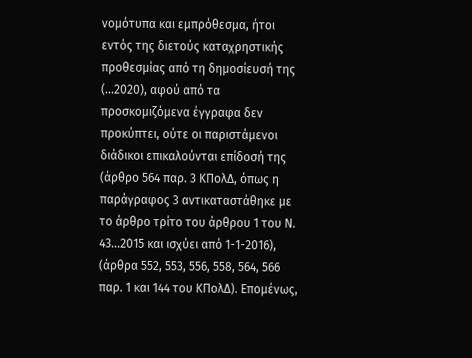νομότυπα και εμπρόθεσμα, ήτοι εντός της διετούς καταχρηστικής προθεσμίας από τη δημοσίευσή της (...2020), αφού από τα προσκομιζόμενα έγγραφα δεν προκύπτει, ούτε οι παριστάμενοι διάδικοι επικαλούνται επίδοσή της (άρθρο 564 παρ. 3 ΚΠολΔ, όπως η παράγραφος 3 αντικαταστάθηκε με το άρθρο τρίτο του άρθρου 1 του Ν. 43...2015 και ισχύει από 1-1-2016), (άρθρα 552, 553, 556, 558, 564, 566 παρ. 1 και 144 του ΚΠολΔ). Επομένως,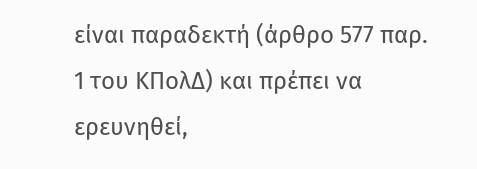είναι παραδεκτή (άρθρο 577 παρ. 1 του ΚΠολΔ) και πρέπει να ερευνηθεί,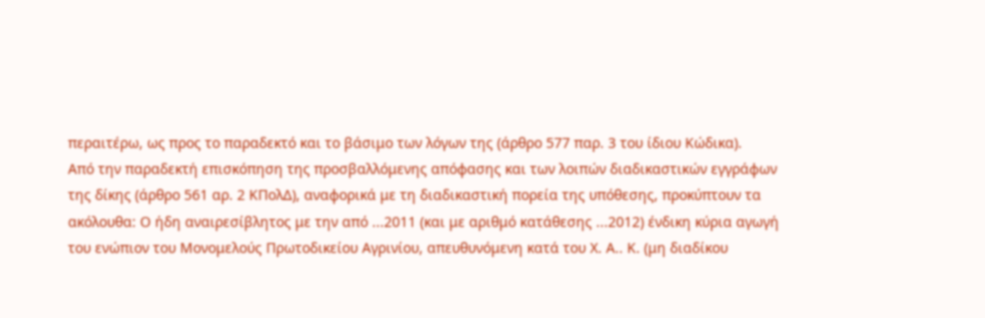περαιτέρω, ως προς το παραδεκτό και το βάσιμο των λόγων της (άρθρο 577 παρ. 3 του ίδιου Κώδικα).
Από την παραδεκτή επισκόπηση της προσβαλλόμενης απόφασης και των λοιπών διαδικαστικών εγγράφων της δίκης (άρθρο 561 αρ. 2 ΚΠολΔ), αναφορικά με τη διαδικαστική πορεία της υπόθεσης, προκύπτουν τα ακόλουθα: Ο ήδη αναιρεσίβλητος με την από ...2011 (και με αριθμό κατάθεσης ...2012) ένδικη κύρια αγωγή του ενώπιον του Μονομελούς Πρωτοδικείου Αγρινίου, απευθυνόμενη κατά του Χ. Α.. Κ. (μη διαδίκου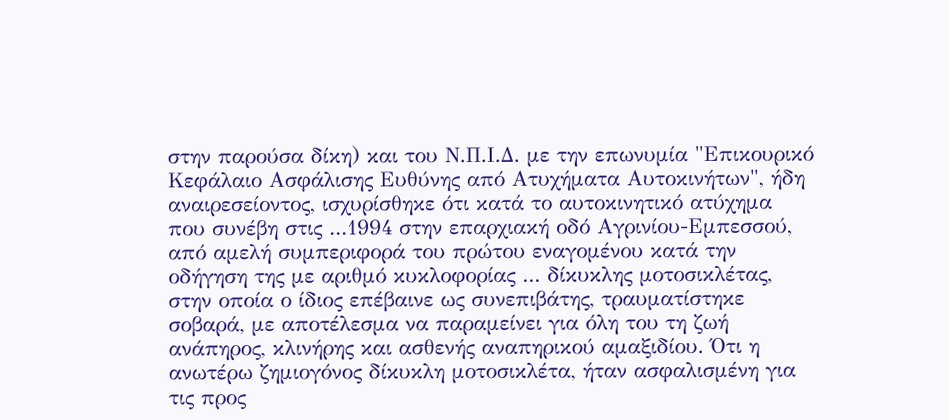στην παρούσα δίκη) και του Ν.Π.Ι.Δ. με την επωνυμία "Επικουρικό Κεφάλαιο Ασφάλισης Ευθύνης από Ατυχήματα Αυτοκινήτων", ήδη αναιρεσείοντος, ισχυρίσθηκε ότι κατά το αυτοκινητικό ατύχημα που συνέβη στις ...1994 στην επαρχιακή οδό Αγρινίου-Εμπεσσού, από αμελή συμπεριφορά του πρώτου εναγομένου κατά την οδήγηση της με αριθμό κυκλοφορίας ... δίκυκλης μοτοσικλέτας, στην οποία ο ίδιος επέβαινε ως συνεπιβάτης, τραυματίστηκε σοβαρά, με αποτέλεσμα να παραμείνει για όλη του τη ζωή ανάπηρος, κλινήρης και ασθενής αναπηρικού αμαξιδίου. Ότι η ανωτέρω ζημιογόνος δίκυκλη μοτοσικλέτα, ήταν ασφαλισμένη για τις προς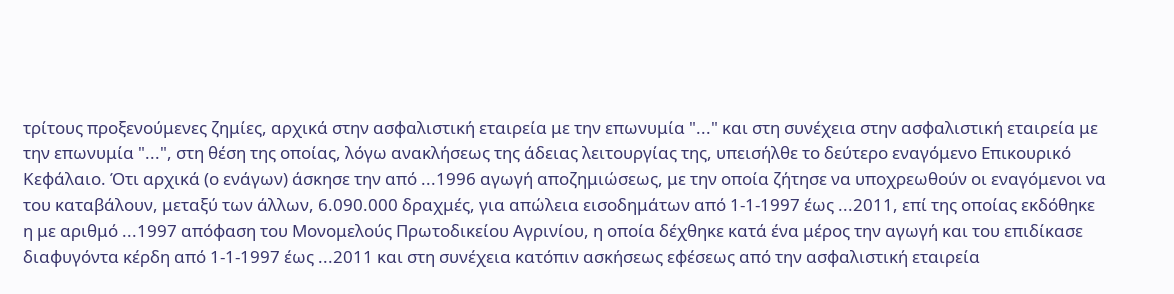τρίτους προξενούμενες ζημίες, αρχικά στην ασφαλιστική εταιρεία με την επωνυμία "..." και στη συνέχεια στην ασφαλιστική εταιρεία με την επωνυμία "...", στη θέση της οποίας, λόγω ανακλήσεως της άδειας λειτουργίας της, υπεισήλθε το δεύτερο εναγόμενο Επικουρικό Κεφάλαιο. Ότι αρχικά (ο ενάγων) άσκησε την από ...1996 αγωγή αποζημιώσεως, με την οποία ζήτησε να υποχρεωθούν οι εναγόμενοι να του καταβάλουν, μεταξύ των άλλων, 6.090.000 δραχμές, για απώλεια εισοδημάτων από 1-1-1997 έως ...2011, επί της οποίας εκδόθηκε η με αριθμό ...1997 απόφαση του Μονομελούς Πρωτοδικείου Αγρινίου, η οποία δέχθηκε κατά ένα μέρος την αγωγή και του επιδίκασε διαφυγόντα κέρδη από 1-1-1997 έως ...2011 και στη συνέχεια κατόπιν ασκήσεως εφέσεως από την ασφαλιστική εταιρεία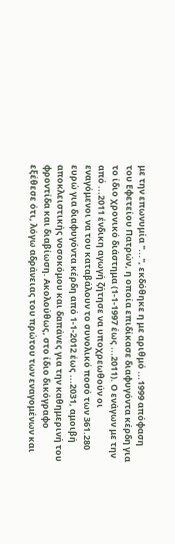με την επωνυμία "...", εκδόθηκε η με αριθμό ...1999 απόφαση του Εφετείου Πατρών, η οποία επιδίκασε διαφυγόντα κέρδη για το ίδιο χρονικό διάστημα (1-1-1997 έως ...2011). Ο ενάγων με την από ...2011 ένδικη αγωγή ζήτησε να υποχρεωθούν οι εναγόμενοι να του καταβάλουν το συνολικό ποσό των 361.280 ευρώ για διαφυγόντα κέρδη από 1-1-2012 έως ...2031, αμοιβή αποκλειστικής νοσοκόμου και δαπάνες για την καθημερινή του φροντίδα και διαβίωση. Ακολούθως, στο ίδιο δικόγραφο εξέθεσε ότι, λόγω αδράνειας του πρώτου των εναγομένων και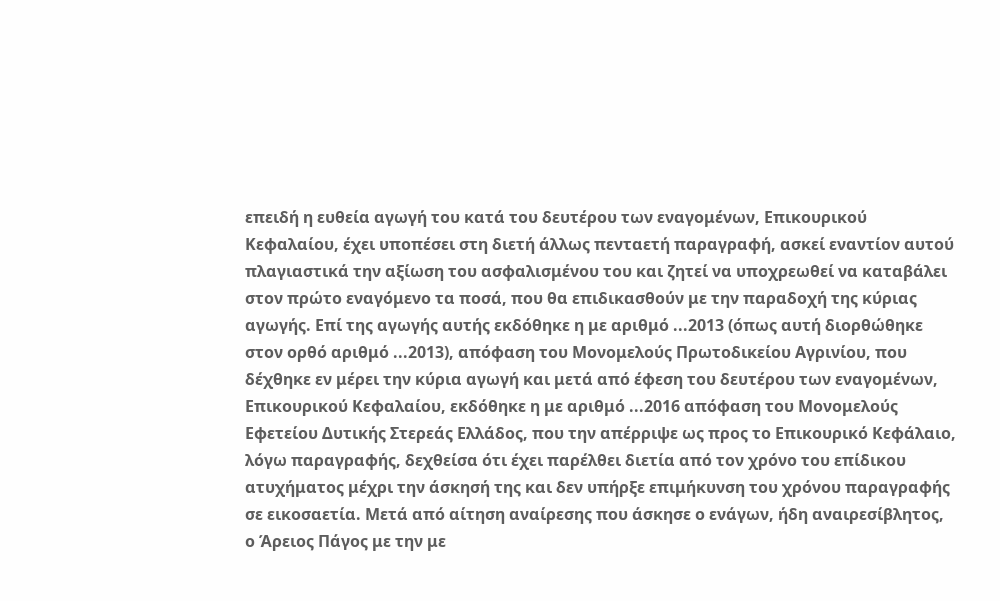επειδή η ευθεία αγωγή του κατά του δευτέρου των εναγομένων, Επικουρικού Κεφαλαίου, έχει υποπέσει στη διετή άλλως πενταετή παραγραφή, ασκεί εναντίον αυτού πλαγιαστικά την αξίωση του ασφαλισμένου του και ζητεί να υποχρεωθεί να καταβάλει στον πρώτο εναγόμενο τα ποσά, που θα επιδικασθούν με την παραδοχή της κύριας αγωγής. Επί της αγωγής αυτής εκδόθηκε η με αριθμό ...2013 (όπως αυτή διορθώθηκε στον ορθό αριθμό ...2013), απόφαση του Μονομελούς Πρωτοδικείου Αγρινίου, που δέχθηκε εν μέρει την κύρια αγωγή και μετά από έφεση του δευτέρου των εναγομένων, Επικουρικού Κεφαλαίου, εκδόθηκε η με αριθμό ...2016 απόφαση του Μονομελούς Εφετείου Δυτικής Στερεάς Ελλάδος, που την απέρριψε ως προς το Επικουρικό Κεφάλαιο, λόγω παραγραφής, δεχθείσα ότι έχει παρέλθει διετία από τον χρόνο του επίδικου ατυχήματος μέχρι την άσκησή της και δεν υπήρξε επιμήκυνση του χρόνου παραγραφής σε εικοσαετία. Μετά από αίτηση αναίρεσης που άσκησε ο ενάγων, ήδη αναιρεσίβλητος, ο Άρειος Πάγος με την με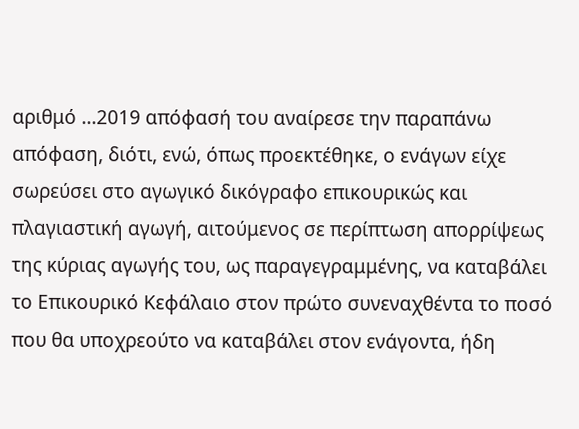αριθμό ...2019 απόφασή του αναίρεσε την παραπάνω απόφαση, διότι, ενώ, όπως προεκτέθηκε, ο ενάγων είχε σωρεύσει στο αγωγικό δικόγραφο επικουρικώς και πλαγιαστική αγωγή, αιτούμενος σε περίπτωση απορρίψεως της κύριας αγωγής του, ως παραγεγραμμένης, να καταβάλει το Επικουρικό Κεφάλαιο στον πρώτο συνεναχθέντα το ποσό που θα υποχρεούτο να καταβάλει στον ενάγοντα, ήδη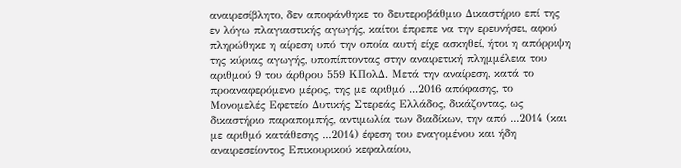αναιρεσίβλητο, δεν αποφάνθηκε το δευτεροβάθμιο Δικαστήριο επί της εν λόγω πλαγιαστικής αγωγής, καίτοι έπρεπε να την ερευνήσει, αφού πληρώθηκε η αίρεση υπό την οποία αυτή είχε ασκηθεί, ήτοι η απόρριψη της κύριας αγωγής, υποπίπτοντας στην αναιρετική πλημμέλεια του αριθμού 9 του άρθρου 559 ΚΠολΔ. Μετά την αναίρεση, κατά το προαναφερόμενο μέρος, της με αριθμό ...2016 απόφασης, το Μονομελές Εφετείο Δυτικής Στερεάς Ελλάδος, δικάζοντας, ως δικαστήριο παραπομπής, αντιμωλία των διαδίκων, την από ...2014 (και με αριθμό κατάθεσης ...2014) έφεση του εναγομένου και ήδη αναιρεσείοντος Επικουρικού κεφαλαίου,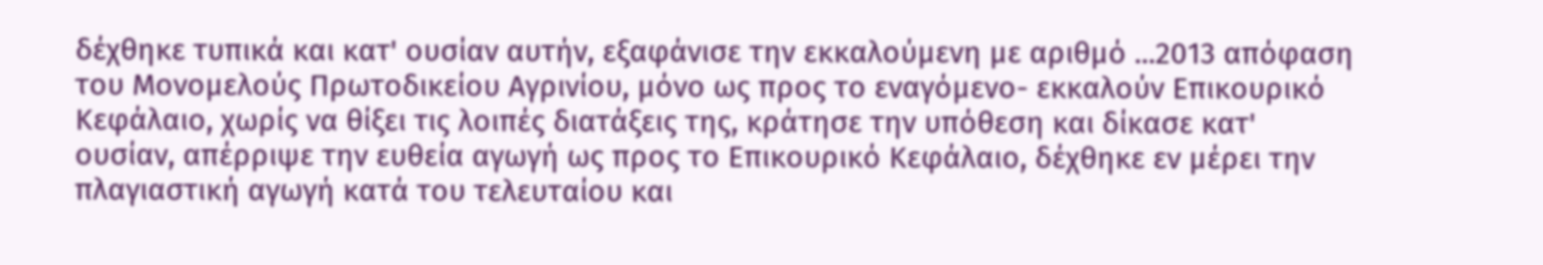δέχθηκε τυπικά και κατ' ουσίαν αυτήν, εξαφάνισε την εκκαλούμενη με αριθμό ...2013 απόφαση του Μονομελούς Πρωτοδικείου Αγρινίου, μόνο ως προς το εναγόμενο- εκκαλούν Επικουρικό Κεφάλαιο, χωρίς να θίξει τις λοιπές διατάξεις της, κράτησε την υπόθεση και δίκασε κατ' ουσίαν, απέρριψε την ευθεία αγωγή ως προς το Επικουρικό Κεφάλαιο, δέχθηκε εν μέρει την πλαγιαστική αγωγή κατά του τελευταίου και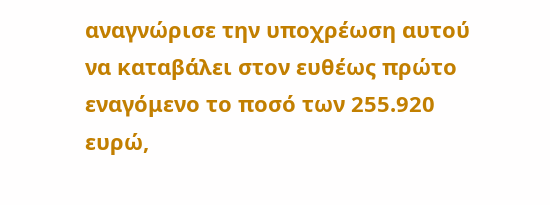αναγνώρισε την υποχρέωση αυτού να καταβάλει στον ευθέως πρώτο εναγόμενο το ποσό των 255.920 ευρώ,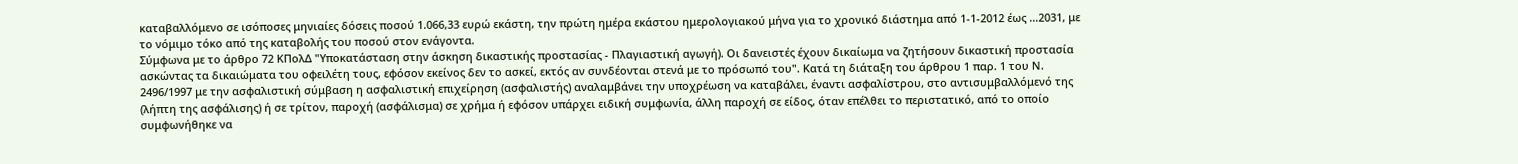καταβαλλόμενο σε ισόποσες μηνιαίες δόσεις ποσού 1.066,33 ευρώ εκάστη, την πρώτη ημέρα εκάστου ημερολογιακού μήνα για το χρονικό διάστημα από 1-1-2012 έως ...2031, με το νόμιμο τόκο από της καταβολής του ποσού στον ενάγοντα.
Σύμφωνα με το άρθρο 72 ΚΠολΔ "Υποκατάσταση στην άσκηση δικαστικής προστασίας - Πλαγιαστική αγωγή). Οι δανειστές έχουν δικαίωμα να ζητήσουν δικαστική προστασία ασκώντας τα δικαιώματα του οφειλέτη τους, εφόσον εκείνος δεν το ασκεί, εκτός αν συνδέονται στενά με το πρόσωπό του". Κατά τη διάταξη του άρθρου 1 παρ. 1 του Ν. 2496/1997 με την ασφαλιστική σύμβαση η ασφαλιστική επιχείρηση (ασφαλιστής) αναλαμβάνει την υποχρέωση να καταβάλει, έναντι ασφαλίστρου, στο αντισυμβαλλόμενό της (λήπτη της ασφάλισης) ή σε τρίτον, παροχή (ασφάλισμα) σε χρήμα ή εφόσον υπάρχει ειδική συμφωνία, άλλη παροχή σε είδος, όταν επέλθει το περιστατικό, από το οποίο συμφωνήθηκε να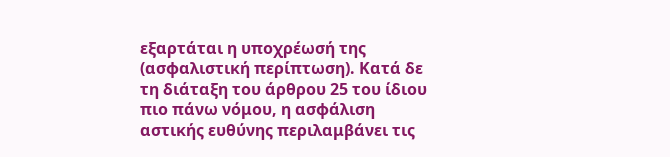εξαρτάται η υποχρέωσή της (ασφαλιστική περίπτωση). Κατά δε τη διάταξη του άρθρου 25 του ίδιου πιο πάνω νόμου, η ασφάλιση αστικής ευθύνης περιλαμβάνει τις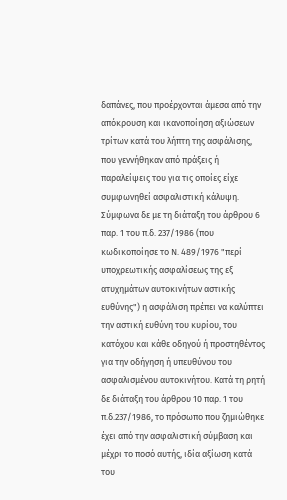δαπάνες, που προέρχονται άμεσα από την απόκρουση και ικανοποίηση αξιώσεων τρίτων κατά του λήπτη της ασφάλισης, που γεννήθηκαν από πράξεις ή παραλείψεις του για τις οποίες είχε συμφωνηθεί ασφαλιστική κάλυψη. Σύμφωνα δε με τη διάταξη του άρθρου 6 παρ. 1 του π.δ. 237/1986 (που κωδικοποίησε το Ν. 489/1976 "περί υποχρεωτικής ασφαλίσεως της εξ ατυχημάτων αυτοκινήτων αστικής ευθύνης") η ασφάλιση πρέπει να καλύπτει την αστική ευθύνη του κυρίου, του κατόχου και κάθε οδηγού ή προστηθέντος για την οδήγηση ή υπευθύνου του ασφαλισμένου αυτοκινήτου. Κατά τη ρητή δε διάταξη του άρθρου 10 παρ. 1 του π.δ.237/1986, το πρόσωπο που ζημιώθηκε έχει από την ασφαλιστική σύμβαση και μέχρι το ποσό αυτής, ιδία αξίωση κατά του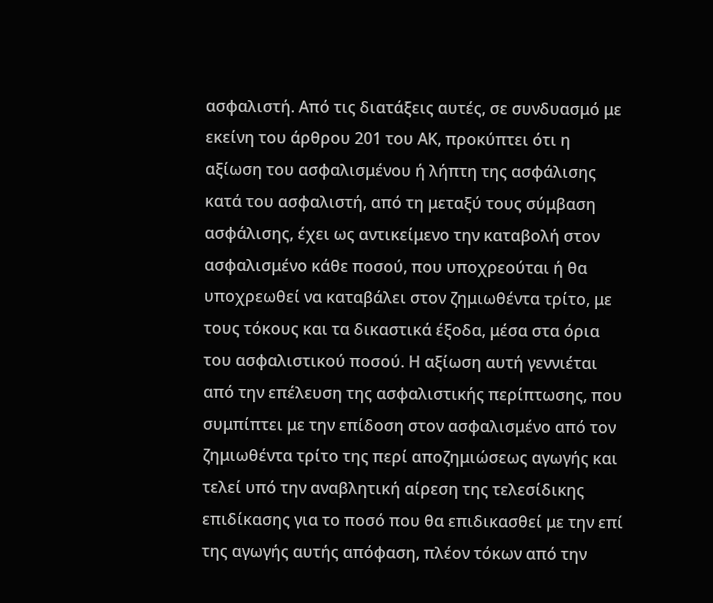ασφαλιστή. Από τις διατάξεις αυτές, σε συνδυασμό με εκείνη του άρθρου 201 του ΑΚ, προκύπτει ότι η αξίωση του ασφαλισμένου ή λήπτη της ασφάλισης κατά του ασφαλιστή, από τη μεταξύ τους σύμβαση ασφάλισης, έχει ως αντικείμενο την καταβολή στον ασφαλισμένο κάθε ποσού, που υποχρεούται ή θα υποχρεωθεί να καταβάλει στον ζημιωθέντα τρίτο, με τους τόκους και τα δικαστικά έξοδα, μέσα στα όρια του ασφαλιστικού ποσού. Η αξίωση αυτή γεννιέται από την επέλευση της ασφαλιστικής περίπτωσης, που συμπίπτει με την επίδοση στον ασφαλισμένο από τον ζημιωθέντα τρίτο της περί αποζημιώσεως αγωγής και τελεί υπό την αναβλητική αίρεση της τελεσίδικης επιδίκασης για το ποσό που θα επιδικασθεί με την επί της αγωγής αυτής απόφαση, πλέον τόκων από την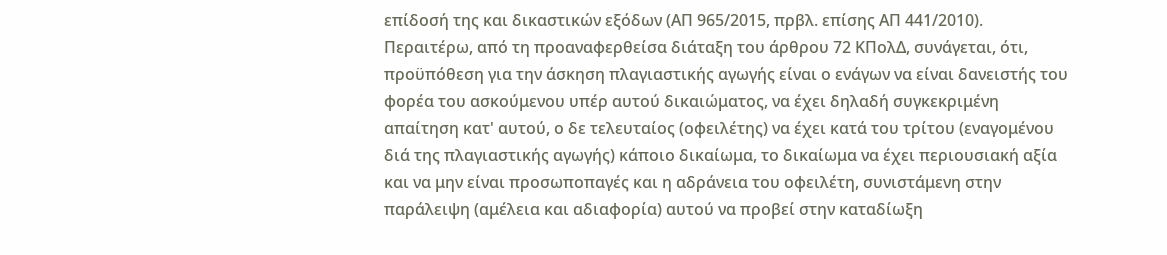επίδοσή της και δικαστικών εξόδων (ΑΠ 965/2015, πρβλ. επίσης ΑΠ 441/2010). Περαιτέρω, από τη προαναφερθείσα διάταξη του άρθρου 72 ΚΠολΔ, συνάγεται, ότι, προϋπόθεση για την άσκηση πλαγιαστικής αγωγής είναι ο ενάγων να είναι δανειστής του φορέα του ασκούμενου υπέρ αυτού δικαιώματος, να έχει δηλαδή συγκεκριμένη απαίτηση κατ' αυτού, ο δε τελευταίος (οφειλέτης) να έχει κατά του τρίτου (εναγομένου διά της πλαγιαστικής αγωγής) κάποιο δικαίωμα, το δικαίωμα να έχει περιουσιακή αξία και να μην είναι προσωποπαγές και η αδράνεια του οφειλέτη, συνιστάμενη στην παράλειψη (αμέλεια και αδιαφορία) αυτού να προβεί στην καταδίωξη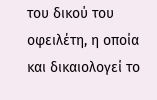του δικού του οφειλέτη, η οποία και δικαιολογεί το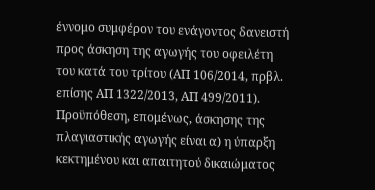έννομο συμφέρον του ενάγοντος δανειστή προς άσκηση της αγωγής του οφειλέτη του κατά του τρίτου (ΑΠ 106/2014, πρβλ. επίσης ΑΠ 1322/2013, ΑΠ 499/2011). Προϋπόθεση, επομένως, άσκησης της πλαγιαστικής αγωγής είναι α) η ύπαρξη κεκτημένου και απαιτητού δικαιώματος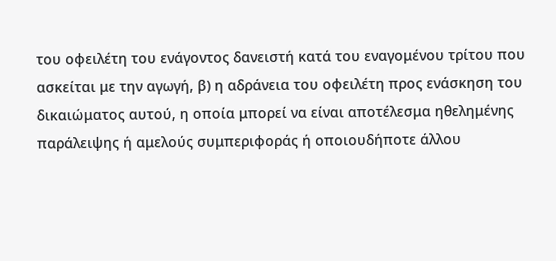του οφειλέτη του ενάγοντος δανειστή κατά του εναγομένου τρίτου που ασκείται με την αγωγή, β) η αδράνεια του οφειλέτη προς ενάσκηση του δικαιώματος αυτού, η οποία μπορεί να είναι αποτέλεσμα ηθελημένης παράλειψης ή αμελούς συμπεριφοράς ή οποιουδήποτε άλλου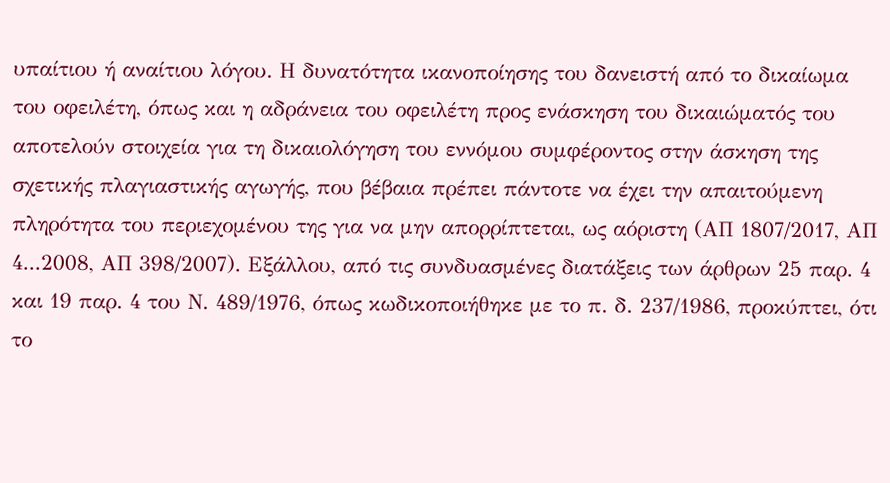υπαίτιου ή αναίτιου λόγου. Η δυνατότητα ικανοποίησης του δανειστή από το δικαίωμα του οφειλέτη, όπως και η αδράνεια του οφειλέτη προς ενάσκηση του δικαιώματός του αποτελούν στοιχεία για τη δικαιολόγηση του εννόμου συμφέροντος στην άσκηση της σχετικής πλαγιαστικής αγωγής, που βέβαια πρέπει πάντοτε να έχει την απαιτούμενη πληρότητα του περιεχομένου της για να μην απορρίπτεται, ως αόριστη (ΑΠ 1807/2017, ΑΠ 4...2008, ΑΠ 398/2007). Εξάλλου, από τις συνδυασμένες διατάξεις των άρθρων 25 παρ. 4 και 19 παρ. 4 του Ν. 489/1976, όπως κωδικοποιήθηκε με το π. δ. 237/1986, προκύπτει, ότι το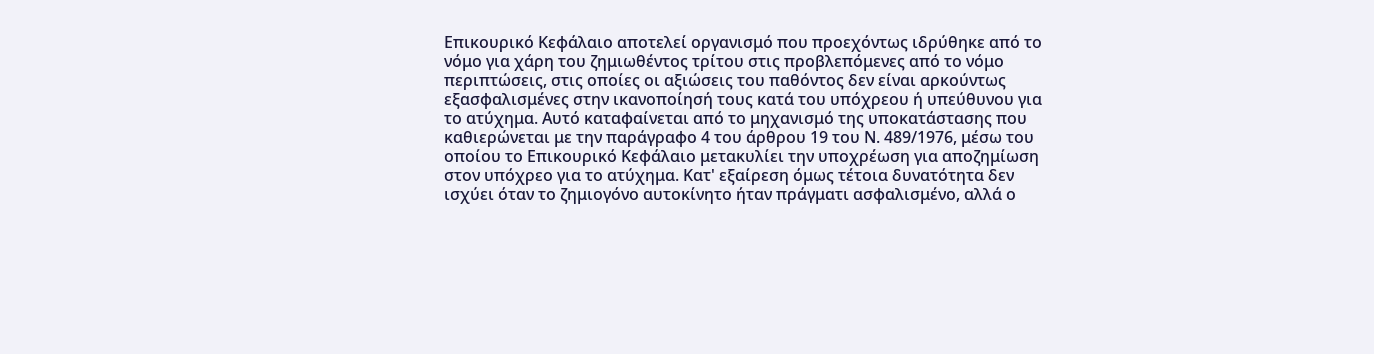Επικουρικό Κεφάλαιο αποτελεί οργανισμό που προεχόντως ιδρύθηκε από το νόμο για χάρη του ζημιωθέντος τρίτου στις προβλεπόμενες από το νόμο περιπτώσεις, στις οποίες οι αξιώσεις του παθόντος δεν είναι αρκούντως εξασφαλισμένες στην ικανοποίησή τους κατά του υπόχρεου ή υπεύθυνου για το ατύχημα. Αυτό καταφαίνεται από το μηχανισμό της υποκατάστασης που καθιερώνεται με την παράγραφο 4 του άρθρου 19 του Ν. 489/1976, μέσω του οποίου το Επικουρικό Κεφάλαιο μετακυλίει την υποχρέωση για αποζημίωση στον υπόχρεο για το ατύχημα. Κατ' εξαίρεση όμως τέτοια δυνατότητα δεν ισχύει όταν το ζημιογόνο αυτοκίνητο ήταν πράγματι ασφαλισμένο, αλλά ο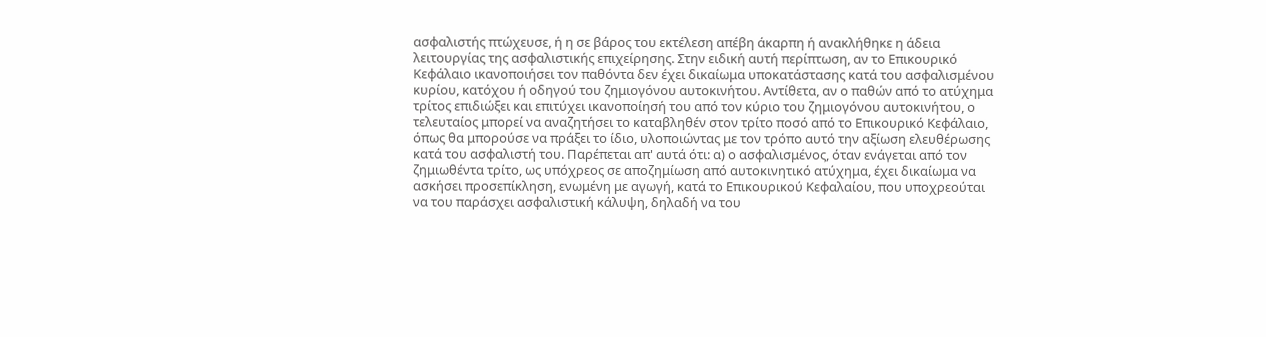ασφαλιστής πτώχευσε, ή η σε βάρος του εκτέλεση απέβη άκαρπη ή ανακλήθηκε η άδεια λειτουργίας της ασφαλιστικής επιχείρησης. Στην ειδική αυτή περίπτωση, αν το Επικουρικό Κεφάλαιο ικανοποιήσει τον παθόντα δεν έχει δικαίωμα υποκατάστασης κατά του ασφαλισμένου κυρίου, κατόχου ή οδηγού του ζημιογόνου αυτοκινήτου. Αντίθετα, αν ο παθών από το ατύχημα τρίτος επιδιώξει και επιτύχει ικανοποίησή του από τον κύριο του ζημιογόνου αυτοκινήτου, ο τελευταίος μπορεί να αναζητήσει το καταβληθέν στον τρίτο ποσό από το Επικουρικό Κεφάλαιο, όπως θα μπορούσε να πράξει το ίδιο, υλοποιώντας με τον τρόπο αυτό την αξίωση ελευθέρωσης κατά του ασφαλιστή του. Παρέπεται απ' αυτά ότι: α) ο ασφαλισμένος, όταν ενάγεται από τον ζημιωθέντα τρίτο, ως υπόχρεος σε αποζημίωση από αυτοκινητικό ατύχημα, έχει δικαίωμα να ασκήσει προσεπίκληση, ενωμένη με αγωγή, κατά το Επικουρικού Κεφαλαίου, που υποχρεούται να του παράσχει ασφαλιστική κάλυψη, δηλαδή να του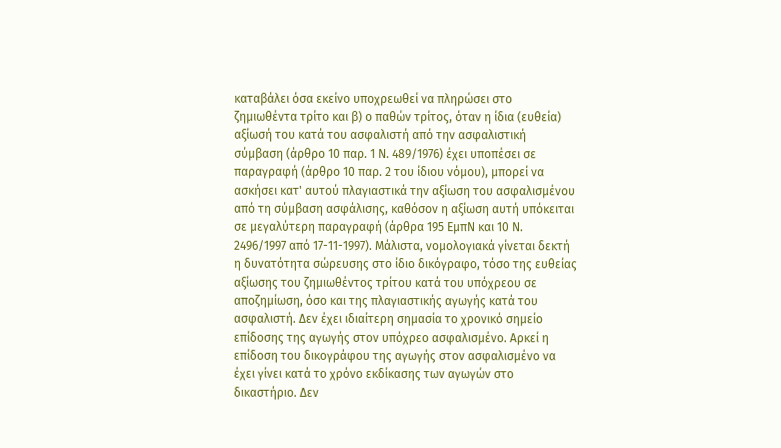καταβάλει όσα εκείνο υποχρεωθεί να πληρώσει στο ζημιωθέντα τρίτο και β) ο παθών τρίτος, όταν η ίδια (ευθεία) αξίωσή του κατά του ασφαλιστή από την ασφαλιστική σύμβαση (άρθρο 10 παρ. 1 Ν. 489/1976) έχει υποπέσει σε παραγραφή (άρθρο 10 παρ. 2 του ίδιου νόμου), μπορεί να ασκήσει κατ' αυτού πλαγιαστικά την αξίωση του ασφαλισμένου από τη σύμβαση ασφάλισης, καθόσον η αξίωση αυτή υπόκειται σε μεγαλύτερη παραγραφή (άρθρα 195 ΕμπΝ και 10 Ν. 2496/1997 από 17-11-1997). Μάλιστα, νομολογιακά γίνεται δεκτή η δυνατότητα σώρευσης στο ίδιο δικόγραφο, τόσο της ευθείας αξίωσης του ζημιωθέντος τρίτου κατά του υπόχρεου σε αποζημίωση, όσο και της πλαγιαστικής αγωγής κατά του ασφαλιστή. Δεν έχει ιδιαίτερη σημασία το χρονικό σημείο επίδοσης της αγωγής στον υπόχρεο ασφαλισμένο. Αρκεί η επίδοση του δικογράφου της αγωγής στον ασφαλισμένο να έχει γίνει κατά το χρόνο εκδίκασης των αγωγών στο δικαστήριο. Δεν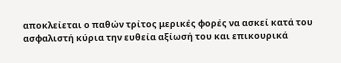αποκλείεται ο παθών τρίτος μερικές φορές να ασκεί κατά του ασφαλιστή κύρια την ευθεία αξίωσή του και επικουρικά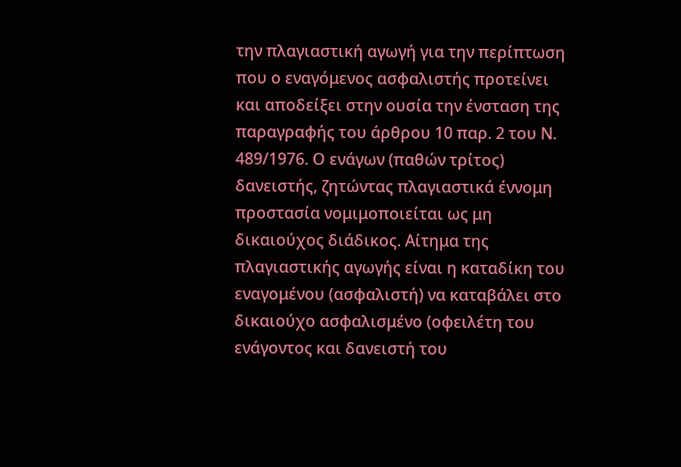την πλαγιαστική αγωγή για την περίπτωση που ο εναγόμενος ασφαλιστής προτείνει και αποδείξει στην ουσία την ένσταση της παραγραφής του άρθρου 10 παρ. 2 του Ν. 489/1976. Ο ενάγων (παθών τρίτος) δανειστής, ζητώντας πλαγιαστικά έννομη προστασία νομιμοποιείται ως μη δικαιούχος διάδικος. Αίτημα της πλαγιαστικής αγωγής είναι η καταδίκη του εναγομένου (ασφαλιστή) να καταβάλει στο δικαιούχο ασφαλισμένο (οφειλέτη του ενάγοντος και δανειστή του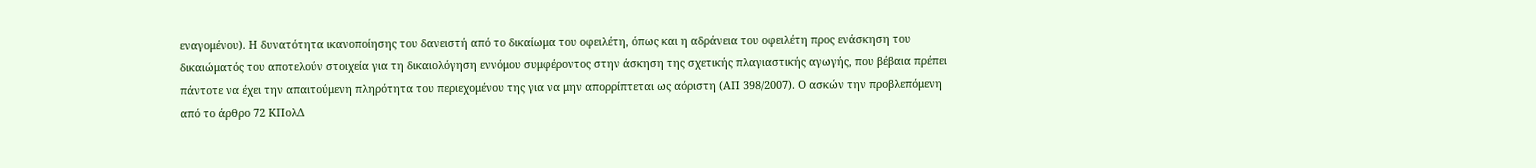εναγομένου). Η δυνατότητα ικανοποίησης του δανειστή από το δικαίωμα του οφειλέτη, όπως και η αδράνεια του οφειλέτη προς ενάσκηση του δικαιώματός του αποτελούν στοιχεία για τη δικαιολόγηση εννόμου συμφέροντος στην άσκηση της σχετικής πλαγιαστικής αγωγής, που βέβαια πρέπει πάντοτε να έχει την απαιτούμενη πληρότητα του περιεχομένου της για να μην απορρίπτεται ως αόριστη (ΑΠ 398/2007). Ο ασκών την προβλεπόμενη από το άρθρο 72 ΚΠολΔ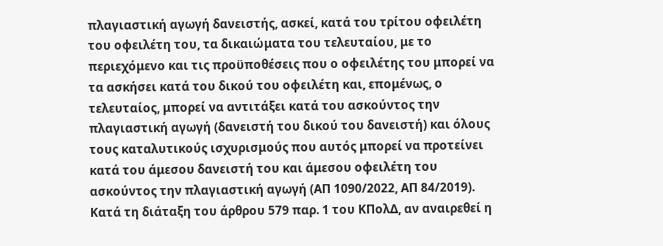πλαγιαστική αγωγή δανειστής, ασκεί, κατά του τρίτου οφειλέτη του οφειλέτη του, τα δικαιώματα του τελευταίου, με το περιεχόμενο και τις προϋποθέσεις που ο οφειλέτης του μπορεί να τα ασκήσει κατά του δικού του οφειλέτη και, επομένως, ο τελευταίος, μπορεί να αντιτάξει κατά του ασκούντος την πλαγιαστική αγωγή (δανειστή του δικού του δανειστή) και όλους τους καταλυτικούς ισχυρισμούς που αυτός μπορεί να προτείνει κατά του άμεσου δανειστή του και άμεσου οφειλέτη του ασκούντος την πλαγιαστική αγωγή (ΑΠ 1090/2022, ΑΠ 84/2019). Κατά τη διάταξη του άρθρου 579 παρ. 1 του ΚΠολΔ, αν αναιρεθεί η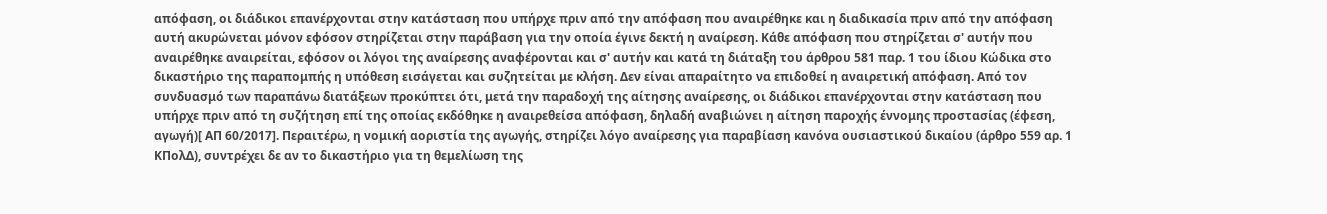απόφαση, οι διάδικοι επανέρχονται στην κατάσταση που υπήρχε πριν από την απόφαση που αναιρέθηκε και η διαδικασία πριν από την απόφαση αυτή ακυρώνεται μόνον εφόσον στηρίζεται στην παράβαση για την οποία έγινε δεκτή η αναίρεση. Κάθε απόφαση που στηρίζεται σ' αυτήν που αναιρέθηκε αναιρείται, εφόσον οι λόγοι της αναίρεσης αναφέρονται και σ' αυτήν και κατά τη διάταξη του άρθρου 581 παρ. 1 του ίδιου Κώδικα στο δικαστήριο της παραπομπής η υπόθεση εισάγεται και συζητείται με κλήση. Δεν είναι απαραίτητο να επιδοθεί η αναιρετική απόφαση. Από τον συνδυασμό των παραπάνω διατάξεων προκύπτει ότι, μετά την παραδοχή της αίτησης αναίρεσης, οι διάδικοι επανέρχονται στην κατάσταση που υπήρχε πριν από τη συζήτηση επί της οποίας εκδόθηκε η αναιρεθείσα απόφαση, δηλαδή αναβιώνει η αίτηση παροχής έννομης προστασίας (έφεση, αγωγή)[ ΑΠ 60/2017]. Περαιτέρω, η νομική αοριστία της αγωγής, στηρίζει λόγο αναίρεσης για παραβίαση κανόνα ουσιαστικού δικαίου (άρθρο 559 αρ. 1 ΚΠολΔ), συντρέχει δε αν το δικαστήριο για τη θεμελίωση της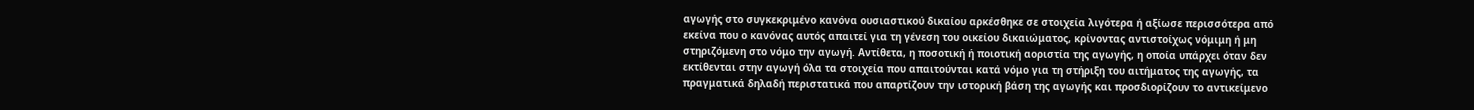αγωγής στο συγκεκριμένο κανόνα ουσιαστικού δικαίου αρκέσθηκε σε στοιχεία λιγότερα ή αξίωσε περισσότερα από εκείνα που ο κανόνας αυτός απαιτεί για τη γένεση του οικείου δικαιώματος, κρίνοντας αντιστοίχως νόμιμη ή μη στηριζόμενη στο νόμο την αγωγή. Αντίθετα, η ποσοτική ή ποιοτική αοριστία της αγωγής, η οποία υπάρχει όταν δεν εκτίθενται στην αγωγή όλα τα στοιχεία που απαιτούνται κατά νόμο για τη στήριξη του αιτήματος της αγωγής, τα πραγματικά δηλαδή περιστατικά που απαρτίζουν την ιστορική βάση της αγωγής και προσδιορίζουν το αντικείμενο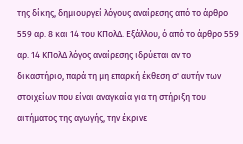της δίκης, δημιουργεί λόγους αναίρεσης από το άρθρο 559 αρ. 8 και 14 του ΚΠολΔ. Εξάλλου, ό από το άρθρο 559 αρ. 14 ΚΠολΔ λόγος αναίρεσης ιδρύεται αν το δικαστήριο, παρά τη μη επαρκή έκθεση σ' αυτήν των στοιχείων που είναι αναγκαία για τη στήριξη του αιτήματος της αγωγής, την έκρινε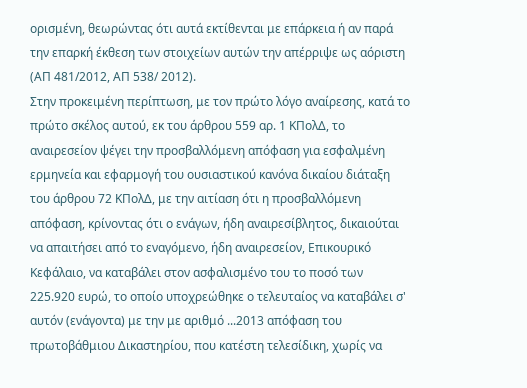ορισμένη, θεωρώντας ότι αυτά εκτίθενται με επάρκεια ή αν παρά την επαρκή έκθεση των στοιχείων αυτών την απέρριψε ως αόριστη (ΑΠ 481/2012, ΑΠ 538/ 2012).
Στην προκειμένη περίπτωση, με τον πρώτο λόγο αναίρεσης, κατά το πρώτο σκέλος αυτού, εκ του άρθρου 559 αρ. 1 ΚΠολΔ, το αναιρεσείον ψέγει την προσβαλλόμενη απόφαση για εσφαλμένη ερμηνεία και εφαρμογή του ουσιαστικού κανόνα δικαίου διάταξη του άρθρου 72 ΚΠολΔ, με την αιτίαση ότι η προσβαλλόμενη απόφαση, κρίνοντας ότι ο ενάγων, ήδη αναιρεσίβλητος, δικαιούται να απαιτήσει από το εναγόμενο, ήδη αναιρεσείον, Επικουρικό Κεφάλαιο, να καταβάλει στον ασφαλισμένο του το ποσό των 225.920 ευρώ, το οποίο υποχρεώθηκε ο τελευταίος να καταβάλει σ' αυτόν (ενάγοντα) με την με αριθμό ...2013 απόφαση του πρωτοβάθμιου Δικαστηρίου, που κατέστη τελεσίδικη, χωρίς να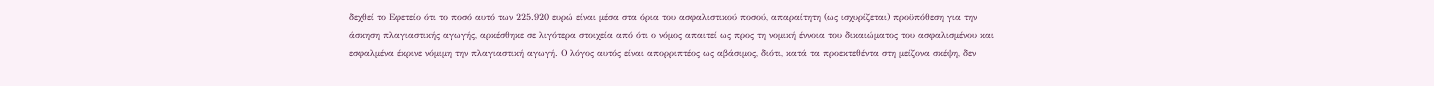δεχθεί το Εφετείο ότι το ποσό αυτό των 225.920 ευρώ είναι μέσα στα όρια του ασφαλιστικού ποσού, απαραίτητη (ως ισχυρίζεται) προϋπόθεση για την άσκηση πλαγιαστικής αγωγής, αρκέσθηκε σε λιγότερα στοιχεία από ότι ο νόμος απαιτεί ως προς τη νομική έννοια του δικαιώματος του ασφαλισμένου και εσφαλμένα έκρινε νόμιμη την πλαγιαστική αγωγή. Ο λόγος αυτός είναι απορριπτέος ως αβάσιμος, διότι, κατά τα προεκτεθέντα στη μείζονα σκέψη, δεν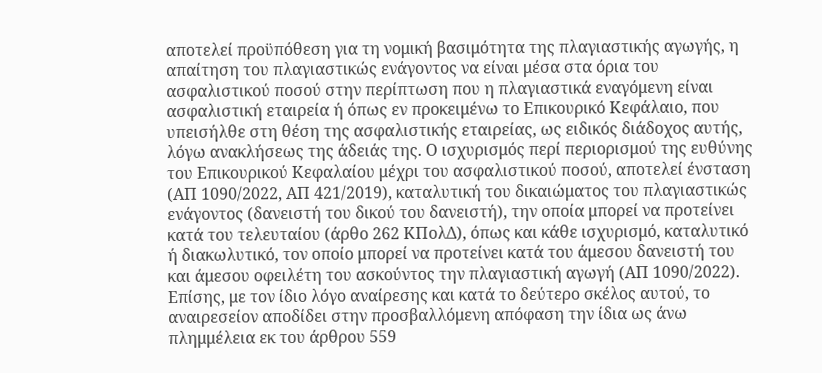αποτελεί προϋπόθεση για τη νομική βασιμότητα της πλαγιαστικής αγωγής, η απαίτηση του πλαγιαστικώς ενάγοντος να είναι μέσα στα όρια του ασφαλιστικού ποσού στην περίπτωση που η πλαγιαστικά εναγόμενη είναι ασφαλιστική εταιρεία ή όπως εν προκειμένω το Επικουρικό Κεφάλαιο, που υπεισήλθε στη θέση της ασφαλιστικής εταιρείας, ως ειδικός διάδοχος αυτής, λόγω ανακλήσεως της άδειάς της. Ο ισχυρισμός περί περιορισμού της ευθύνης του Επικουρικού Κεφαλαίου μέχρι του ασφαλιστικού ποσού, αποτελεί ένσταση (ΑΠ 1090/2022, ΑΠ 421/2019), καταλυτική του δικαιώματος του πλαγιαστικώς ενάγοντος (δανειστή του δικού του δανειστή), την οποία μπορεί να προτείνει κατά του τελευταίου (άρθο 262 ΚΠολΔ), όπως και κάθε ισχυρισμό, καταλυτικό ή διακωλυτικό, τον οποίο μπορεί να προτείνει κατά του άμεσου δανειστή του και άμεσου οφειλέτη του ασκούντος την πλαγιαστική αγωγή (ΑΠ 1090/2022). Επίσης, με τον ίδιο λόγο αναίρεσης και κατά το δεύτερο σκέλος αυτού, το αναιρεσείον αποδίδει στην προσβαλλόμενη απόφαση την ίδια ως άνω πλημμέλεια εκ του άρθρου 559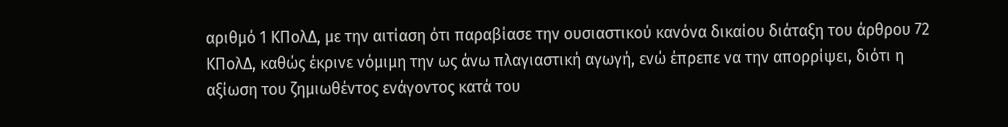αριθμό 1 ΚΠολΔ, με την αιτίαση ότι παραβίασε την ουσιαστικού κανόνα δικαίου διάταξη του άρθρου 72 ΚΠολΔ, καθώς έκρινε νόμιμη την ως άνω πλαγιαστική αγωγή, ενώ έπρεπε να την απορρίψει, διότι η αξίωση του ζημιωθέντος ενάγοντος κατά του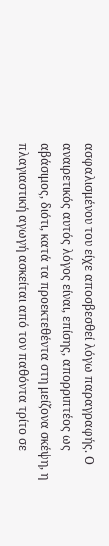ασφαλισμένου του είχε αποσβεσθεί λόγω παραγραφής. Ο αναιρετικός αυτός λόγος είναι, επίσης, απορριπτέος ως αβάσιμος, διότι, κατά τα προεκτεθέντα στη μείζονα σκέψη, η πλαγιαστική αγωγή ασκείται από τον παθόντα τρίτο σε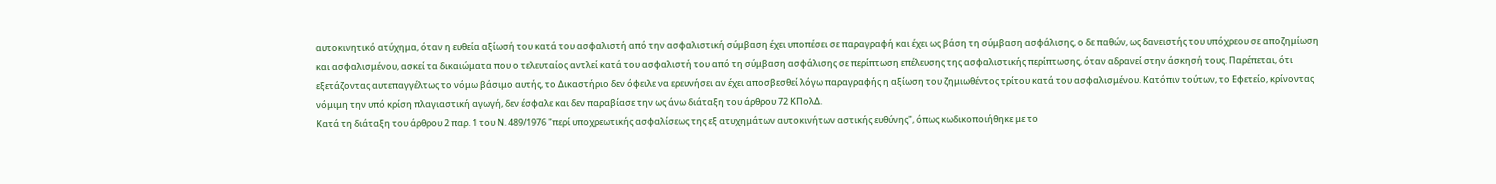αυτοκινητικό ατύχημα, όταν η ευθεία αξίωσή του κατά του ασφαλιστή από την ασφαλιστική σύμβαση έχει υποπέσει σε παραγραφή και έχει ως βάση τη σύμβαση ασφάλισης, ο δε παθών, ως δανειστής του υπόχρεου σε αποζημίωση και ασφαλισμένου, ασκεί τα δικαιώματα που ο τελευταίος αντλεί κατά του ασφαλιστή του από τη σύμβαση ασφάλισης σε περίπτωση επέλευσης της ασφαλιστικής περίπτωσης, όταν αδρανεί στην άσκησή τους. Παρέπεται, ότι εξετάζοντας αυτεπαγγέλτως το νόμω βάσιμο αυτής, το Δικαστήριο δεν όφειλε να ερευνήσει αν έχει αποσβεσθεί λόγω παραγραφής η αξίωση του ζημιωθέντος τρίτου κατά του ασφαλισμένου. Κατόπιν τούτων, το Εφετείο, κρίνοντας νόμιμη την υπό κρίση πλαγιαστική αγωγή, δεν έσφαλε και δεν παραβίασε την ως άνω διάταξη του άρθρου 72 ΚΠολΔ.
Κατά τη διάταξη του άρθρου 2 παρ. 1 του Ν. 489/1976 "περί υποχρεωτικής ασφαλίσεως της εξ ατυχημάτων αυτοκινήτων αστικής ευθύνης", όπως κωδικοποιήθηκε με το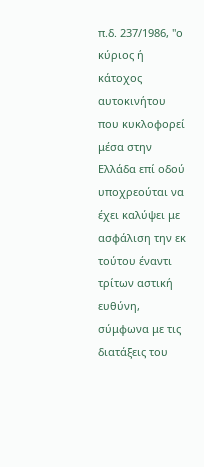π.δ. 237/1986, "ο κύριος ή κάτοχος αυτοκινήτου που κυκλοφορεί μέσα στην Ελλάδα επί οδού υποχρεούται να έχει καλύψει με ασφάλιση την εκ τούτου έναντι τρίτων αστική ευθύνη, σύμφωνα με τις διατάξεις του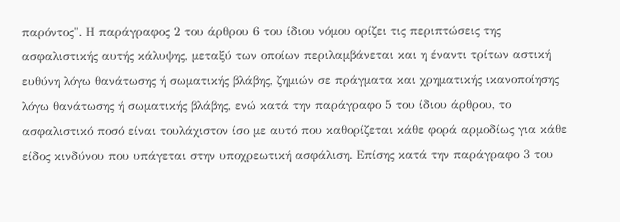παρόντος". Η παράγραφος 2 του άρθρου 6 του ίδιου νόμου ορίζει τις περιπτώσεις της ασφαλιστικής αυτής κάλυψης, μεταξύ των οποίων περιλαμβάνεται και η έναντι τρίτων αστική ευθύνη λόγω θανάτωσης ή σωματικής βλάβης, ζημιών σε πράγματα και χρηματικής ικανοποίησης λόγω θανάτωσης ή σωματικής βλάβης, ενώ κατά την παράγραφο 5 του ίδιου άρθρου, το ασφαλιστικό ποσό είναι τουλάχιστον ίσο με αυτό που καθορίζεται κάθε φορά αρμοδίως για κάθε είδος κινδύνου που υπάγεται στην υποχρεωτική ασφάλιση. Επίσης κατά την παράγραφο 3 του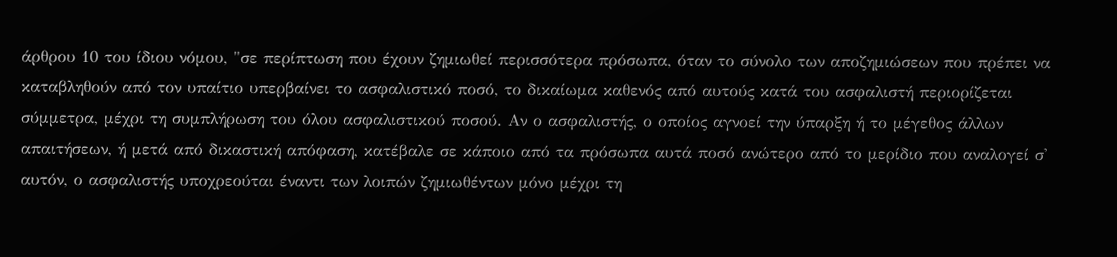άρθρου 10 του ίδιου νόμου, "σε περίπτωση που έχουν ζημιωθεί περισσότερα πρόσωπα, όταν το σύνολο των αποζημιώσεων που πρέπει να καταβληθούν από τον υπαίτιο υπερβαίνει το ασφαλιστικό ποσό, το δικαίωμα καθενός από αυτούς κατά του ασφαλιστή περιορίζεται σύμμετρα, μέχρι τη συμπλήρωση του όλου ασφαλιστικού ποσού. Αν ο ασφαλιστής, ο οποίος αγνοεί την ύπαρξη ή το μέγεθος άλλων απαιτήσεων, ή μετά από δικαστική απόφαση, κατέβαλε σε κάποιο από τα πρόσωπα αυτά ποσό ανώτερο από το μερίδιο που αναλογεί σ' αυτόν, ο ασφαλιστής υποχρεούται έναντι των λοιπών ζημιωθέντων μόνο μέχρι τη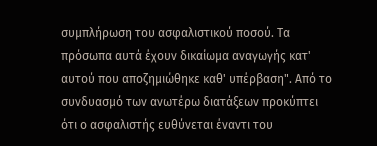συμπλήρωση του ασφαλιστικού ποσού. Τα πρόσωπα αυτά έχουν δικαίωμα αναγωγής κατ' αυτού που αποζημιώθηκε καθ' υπέρβαση". Από το συνδυασμό των ανωτέρω διατάξεων προκύπτει ότι ο ασφαλιστής ευθύνεται έναντι του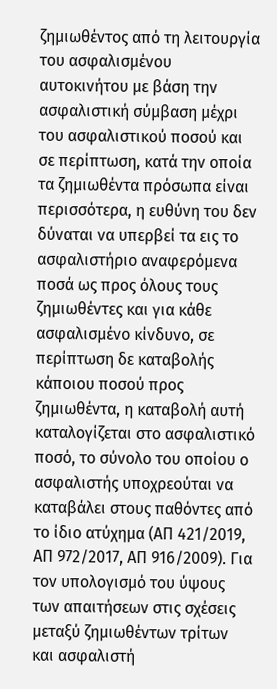ζημιωθέντος από τη λειτουργία του ασφαλισμένου αυτοκινήτου με βάση την ασφαλιστική σύμβαση μέχρι του ασφαλιστικού ποσού και σε περίπτωση, κατά την οποία τα ζημιωθέντα πρόσωπα είναι περισσότερα, η ευθύνη του δεν δύναται να υπερβεί τα εις το ασφαλιστήριο αναφερόμενα ποσά ως προς όλους τους ζημιωθέντες και για κάθε ασφαλισμένο κίνδυνο, σε περίπτωση δε καταβολής κάποιου ποσού προς ζημιωθέντα, η καταβολή αυτή καταλογίζεται στο ασφαλιστικό ποσό, το σύνολο του οποίου ο ασφαλιστής υποχρεούται να καταβάλει στους παθόντες από το ίδιο ατύχημα (ΑΠ 421/2019, ΑΠ 972/2017, ΑΠ 916/2009). Για τον υπολογισμό του ύψους των απαιτήσεων στις σχέσεις μεταξύ ζημιωθέντων τρίτων και ασφαλιστή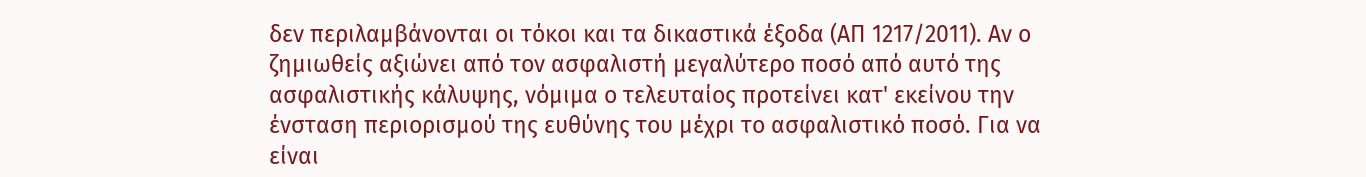δεν περιλαμβάνονται οι τόκοι και τα δικαστικά έξοδα (ΑΠ 1217/2011). Αν ο ζημιωθείς αξιώνει από τον ασφαλιστή μεγαλύτερο ποσό από αυτό της ασφαλιστικής κάλυψης, νόμιμα ο τελευταίος προτείνει κατ' εκείνου την ένσταση περιορισμού της ευθύνης του μέχρι το ασφαλιστικό ποσό. Για να είναι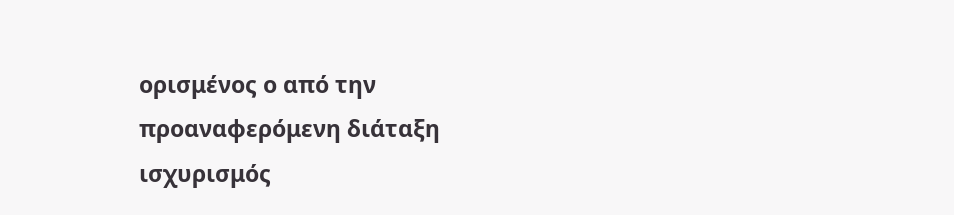ορισμένος ο από την προαναφερόμενη διάταξη ισχυρισμός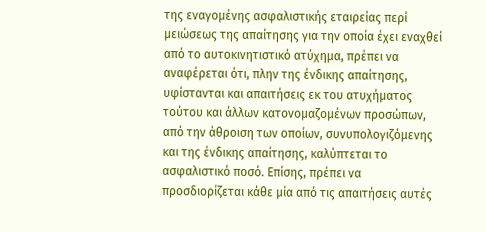της εναγομένης ασφαλιστικής εταιρείας περί μειώσεως της απαίτησης για την οποία έχει εναχθεί από το αυτοκινητιστικό ατύχημα, πρέπει να αναφέρεται ότι, πλην της ένδικης απαίτησης, υφίστανται και απαιτήσεις εκ του ατυχήματος τούτου και άλλων κατονομαζομένων προσώπων, από την άθροιση των οποίων, συνυπολογιζόμενης και της ένδικης απαίτησης, καλύπτεται το ασφαλιστικό ποσό. Επίσης, πρέπει να προσδιορίζεται κάθε μία από τις απαιτήσεις αυτές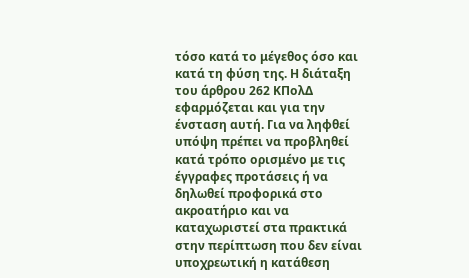τόσο κατά το μέγεθος όσο και κατά τη φύση της. Η διάταξη του άρθρου 262 ΚΠολΔ εφαρμόζεται και για την ένσταση αυτή. Για να ληφθεί υπόψη πρέπει να προβληθεί κατά τρόπο ορισμένο με τις έγγραφες προτάσεις ή να δηλωθεί προφορικά στο ακροατήριο και να καταχωριστεί στα πρακτικά στην περίπτωση που δεν είναι υποχρεωτική η κατάθεση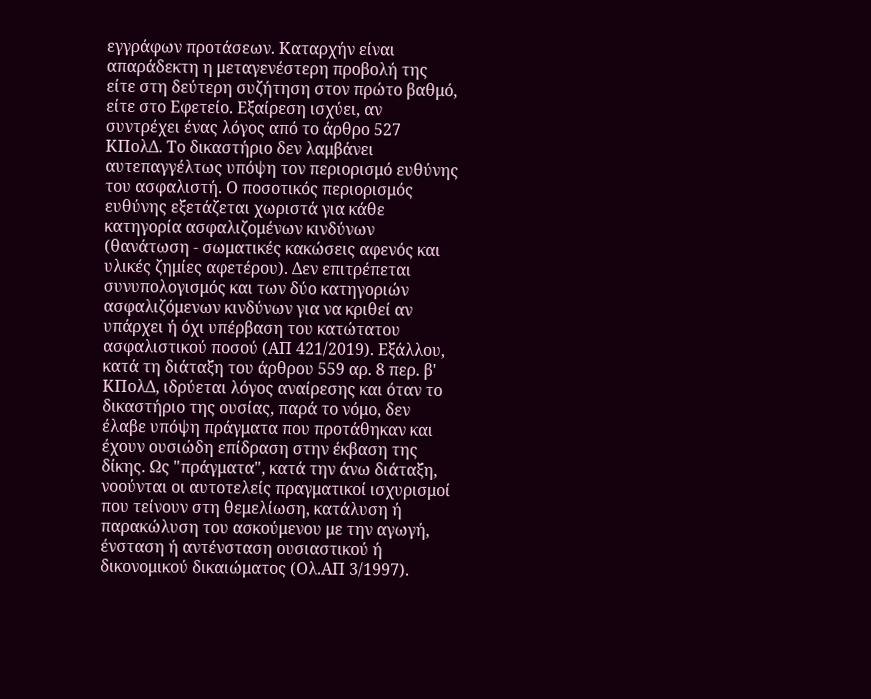εγγράφων προτάσεων. Καταρχήν είναι απαράδεκτη η μεταγενέστερη προβολή της είτε στη δεύτερη συζήτηση στον πρώτο βαθμό, είτε στο Εφετείο. Εξαίρεση ισχύει, αν συντρέχει ένας λόγος από το άρθρο 527 ΚΠολΔ. Το δικαστήριο δεν λαμβάνει αυτεπαγγέλτως υπόψη τον περιορισμό ευθύνης του ασφαλιστή. Ο ποσοτικός περιορισμός ευθύνης εξετάζεται χωριστά για κάθε κατηγορία ασφαλιζομένων κινδύνων (θανάτωση - σωματικές κακώσεις αφενός και υλικές ζημίες αφετέρου). Δεν επιτρέπεται συνυπολογισμός και των δύο κατηγοριών ασφαλιζόμενων κινδύνων για να κριθεί αν υπάρχει ή όχι υπέρβαση του κατώτατου ασφαλιστικού ποσού (ΑΠ 421/2019). Εξάλλου, κατά τη διάταξη του άρθρου 559 αρ. 8 περ. β' ΚΠολΔ, ιδρύεται λόγος αναίρεσης και όταν το δικαστήριο της ουσίας, παρά το νόμο, δεν έλαβε υπόψη πράγματα που προτάθηκαν και έχουν ουσιώδη επίδραση στην έκβαση της δίκης. Ως "πράγματα", κατά την άνω διάταξη, νοούνται οι αυτοτελείς πραγματικοί ισχυρισμοί που τείνουν στη θεμελίωση, κατάλυση ή παρακώλυση του ασκούμενου με την αγωγή, ένσταση ή αντένσταση ουσιαστικού ή δικονομικού δικαιώματος (Ολ.ΑΠ 3/1997).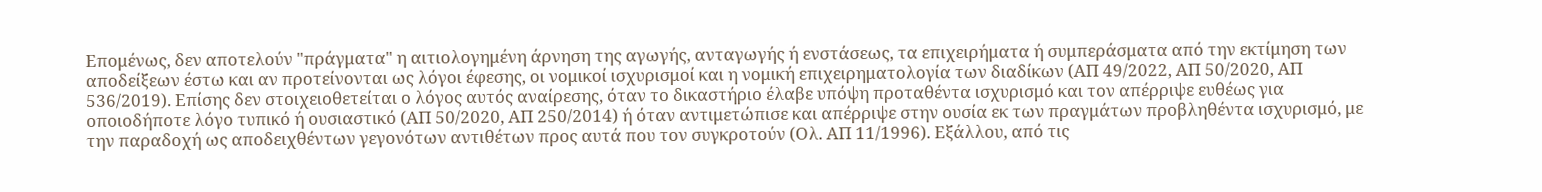Επομένως, δεν αποτελούν "πράγματα" η αιτιολογημένη άρνηση της αγωγής, ανταγωγής ή ενστάσεως, τα επιχειρήματα ή συμπεράσματα από την εκτίμηση των αποδείξεων έστω και αν προτείνονται ως λόγοι έφεσης, οι νομικοί ισχυρισμοί και η νομική επιχειρηματολογία των διαδίκων (ΑΠ 49/2022, ΑΠ 50/2020, ΑΠ 536/2019). Επίσης δεν στοιχειοθετείται ο λόγος αυτός αναίρεσης, όταν το δικαστήριο έλαβε υπόψη προταθέντα ισχυρισμό και τον απέρριψε ευθέως για οποιοδήποτε λόγο τυπικό ή ουσιαστικό (ΑΠ 50/2020, ΑΠ 250/2014) ή όταν αντιμετώπισε και απέρριψε στην ουσία εκ των πραγμάτων προβληθέντα ισχυρισμό, με την παραδοχή ως αποδειχθέντων γεγονότων αντιθέτων προς αυτά που τον συγκροτούν (Ολ. ΑΠ 11/1996). Εξάλλου, από τις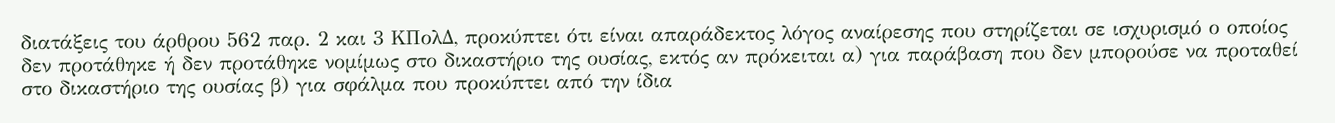διατάξεις του άρθρου 562 παρ. 2 και 3 ΚΠολΔ, προκύπτει ότι είναι απαράδεκτος λόγος αναίρεσης που στηρίζεται σε ισχυρισμό ο οποίος δεν προτάθηκε ή δεν προτάθηκε νομίμως στο δικαστήριο της ουσίας, εκτός αν πρόκειται α) για παράβαση που δεν μπορούσε να προταθεί στο δικαστήριο της ουσίας β) για σφάλμα που προκύπτει από την ίδια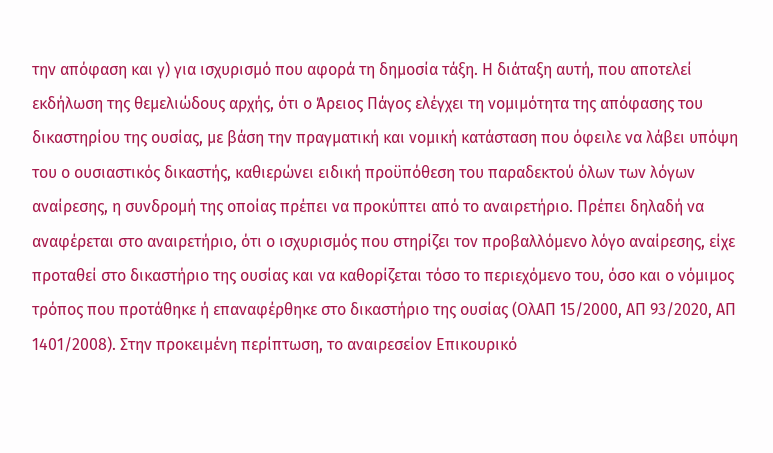την απόφαση και γ) για ισχυρισμό που αφορά τη δημοσία τάξη. Η διάταξη αυτή, που αποτελεί εκδήλωση της θεμελιώδους αρχής, ότι ο Άρειος Πάγος ελέγχει τη νομιμότητα της απόφασης του δικαστηρίου της ουσίας, με βάση την πραγματική και νομική κατάσταση που όφειλε να λάβει υπόψη του ο ουσιαστικός δικαστής, καθιερώνει ειδική προϋπόθεση του παραδεκτού όλων των λόγων αναίρεσης, η συνδρομή της οποίας πρέπει να προκύπτει από το αναιρετήριο. Πρέπει δηλαδή να αναφέρεται στο αναιρετήριο, ότι ο ισχυρισμός που στηρίζει τον προβαλλόμενο λόγο αναίρεσης, είχε προταθεί στο δικαστήριο της ουσίας και να καθορίζεται τόσο το περιεχόμενο του, όσο και ο νόμιμος τρόπος που προτάθηκε ή επαναφέρθηκε στο δικαστήριο της ουσίας (ΟλΑΠ 15/2000, ΑΠ 93/2020, ΑΠ 1401/2008). Στην προκειμένη περίπτωση, το αναιρεσείον Επικουρικό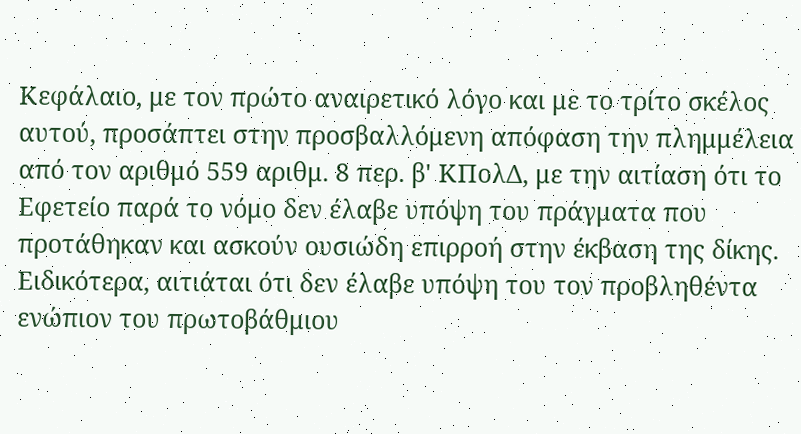Κεφάλαιο, με τον πρώτο αναιρετικό λόγο και με το τρίτο σκέλος αυτού, προσάπτει στην προσβαλλόμενη απόφαση την πλημμέλεια από τον αριθμό 559 αριθμ. 8 περ. β' ΚΠολΔ, με την αιτίαση ότι το Εφετείο παρά το νόμο δεν έλαβε υπόψη του πράγματα που προτάθηκαν και ασκούν ουσιώδη επιρροή στην έκβαση της δίκης. Ειδικότερα, αιτιάται ότι δεν έλαβε υπόψη του τον προβληθέντα ενώπιον του πρωτοβάθμιου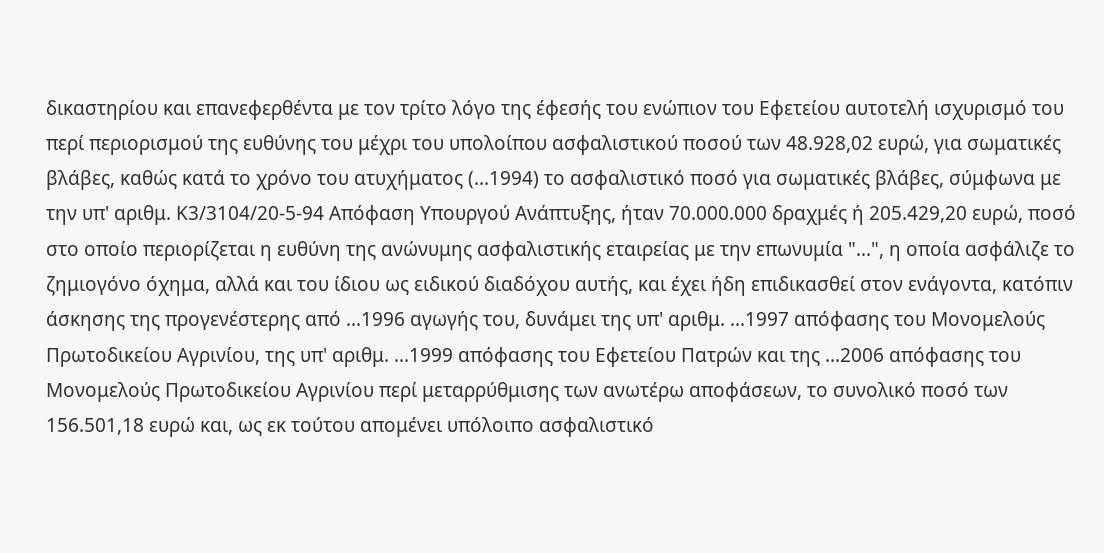δικαστηρίου και επανεφερθέντα με τον τρίτο λόγο της έφεσής του ενώπιον του Εφετείου αυτοτελή ισχυρισμό του περί περιορισμού της ευθύνης του μέχρι του υπολοίπου ασφαλιστικού ποσού των 48.928,02 ευρώ, για σωματικές βλάβες, καθώς κατά το χρόνο του ατυχήματος (...1994) το ασφαλιστικό ποσό για σωματικές βλάβες, σύμφωνα με την υπ' αριθμ. Κ3/3104/20-5-94 Απόφαση Υπουργού Ανάπτυξης, ήταν 70.000.000 δραχμές ή 205.429,20 ευρώ, ποσό στο οποίο περιορίζεται η ευθύνη της ανώνυμης ασφαλιστικής εταιρείας με την επωνυμία "...", η οποία ασφάλιζε το ζημιογόνο όχημα, αλλά και του ίδιου ως ειδικού διαδόχου αυτής, και έχει ήδη επιδικασθεί στον ενάγοντα, κατόπιν άσκησης της προγενέστερης από ...1996 αγωγής του, δυνάμει της υπ' αριθμ. ...1997 απόφασης του Μονομελούς Πρωτοδικείου Αγρινίου, της υπ' αριθμ. ...1999 απόφασης του Εφετείου Πατρών και της ...2006 απόφασης του Μονομελούς Πρωτοδικείου Αγρινίου περί μεταρρύθμισης των ανωτέρω αποφάσεων, το συνολικό ποσό των 156.501,18 ευρώ και, ως εκ τούτου απομένει υπόλοιπο ασφαλιστικό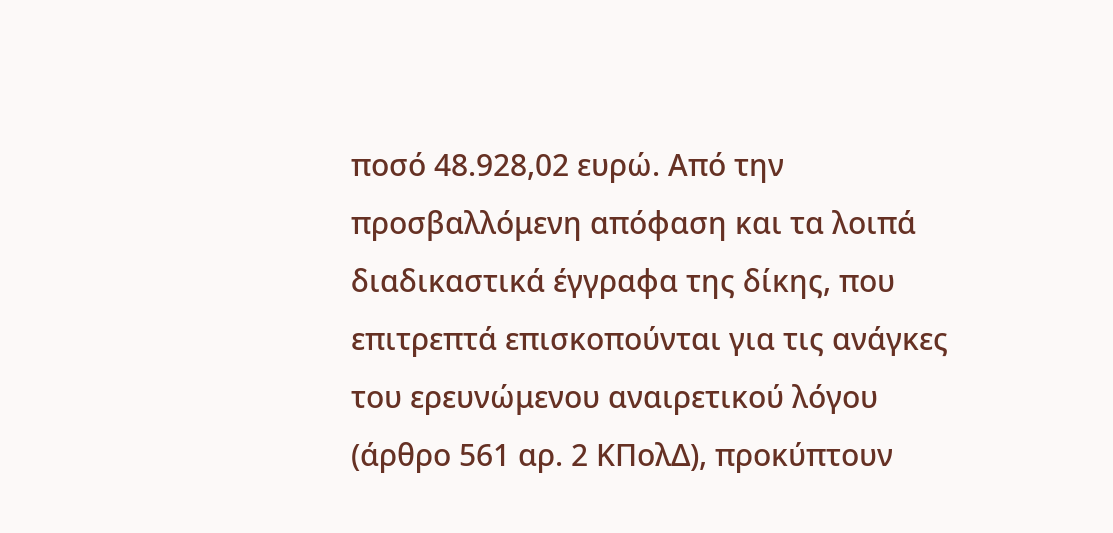ποσό 48.928,02 ευρώ. Από την προσβαλλόμενη απόφαση και τα λοιπά διαδικαστικά έγγραφα της δίκης, που επιτρεπτά επισκοπούνται για τις ανάγκες του ερευνώμενου αναιρετικού λόγου (άρθρο 561 αρ. 2 ΚΠολΔ), προκύπτουν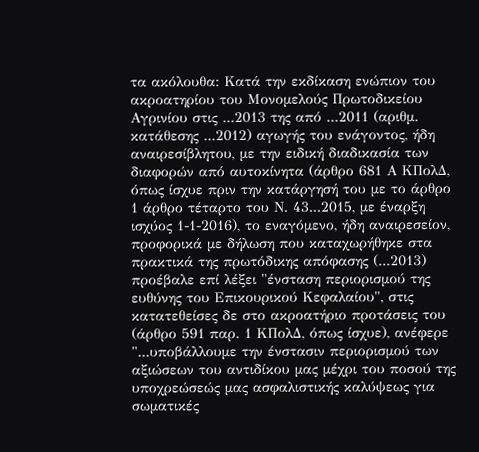τα ακόλουθα: Κατά την εκδίκαση ενώπιον του ακροατηρίου του Μονομελούς Πρωτοδικείου Αγρινίου στις ...2013 της από ...2011 (αριθμ. κατάθεσης ...2012) αγωγής του ενάγοντος, ήδη αναιρεσίβλητου, με την ειδική διαδικασία των διαφορών από αυτοκίνητα (άρθρο 681 Α ΚΠολΔ, όπως ίσχυε πριν την κατάργησή του με το άρθρο 1 άρθρο τέταρτο του Ν. 43...2015, με έναρξη ισχύος 1-1-2016), το εναγόμενο, ήδη αναιρεσείον, προφορικά με δήλωση που καταχωρήθηκε στα πρακτικά της πρωτόδικης απόφασης (...2013) προέβαλε επί λέξει "ένσταση περιορισμού της ευθύνης του Επικουρικού Κεφαλαίου", στις κατατεθείσες δε στο ακροατήριο προτάσεις του (άρθρο 591 παρ. 1 ΚΠολΔ, όπως ίσχυε), ανέφερε "...υποβάλλουμε την ένστασιν περιορισμού των αξιώσεων του αντιδίκου μας μέχρι του ποσού της υποχρεώσεώς μας ασφαλιστικής καλύψεως για σωματικές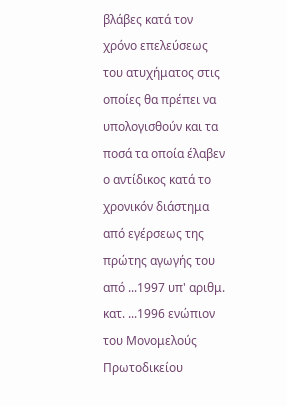βλάβες κατά τον χρόνο επελεύσεως του ατυχήματος στις οποίες θα πρέπει να υπολογισθούν και τα ποσά τα οποία έλαβεν ο αντίδικος κατά το χρονικόν διάστημα από εγέρσεως της πρώτης αγωγής του από ...1997 υπ' αριθμ. κατ. ...1996 ενώπιον του Μονομελούς Πρωτοδικείου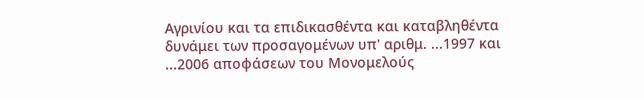Αγρινίου και τα επιδικασθέντα και καταβληθέντα δυνάμει των προσαγομένων υπ' αριθμ. ...1997 και ...2006 αποφάσεων του Μονομελούς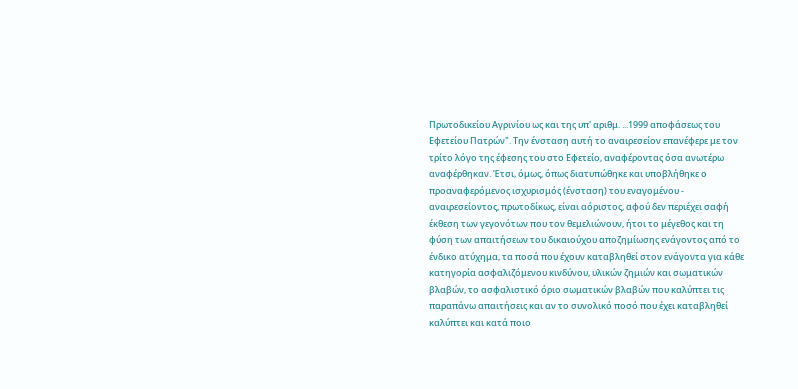Πρωτοδικείου Αγρινίου ως και της υπ' αριθμ. ...1999 αποφάσεως του Εφετείου Πατρών". Την ένσταση αυτή το αναιρεσείον επανέφερε με τον τρίτο λόγο της έφεσης του στο Εφετείο, αναφέροντας όσα ανωτέρω αναφέρθηκαν. Έτσι, όμως, όπως διατυπώθηκε και υποβλήθηκε ο προαναφερόμενος ισχυρισμός (ένσταση) του εναγομένου - αναιρεσείοντος, πρωτοδίκως, είναι αόριστος, αφού δεν περιέχει σαφή έκθεση των γεγονότων που τον θεμελιώνουν, ήτοι το μέγεθος και τη φύση των απαιτήσεων του δικαιούχου αποζημίωσης ενάγοντος από το ένδικο ατύχημα, τα ποσά που έχουν καταβληθεί στον ενάγοντα για κάθε κατηγορία ασφαλιζόμενου κινδύνου, υλικών ζημιών και σωματικών βλαβών, το ασφαλιστικό όριο σωματικών βλαβών που καλύπτει τις παραπάνω απαιτήσεις και αν το συνολικό ποσό που έχει καταβληθεί καλύπτει και κατά ποιο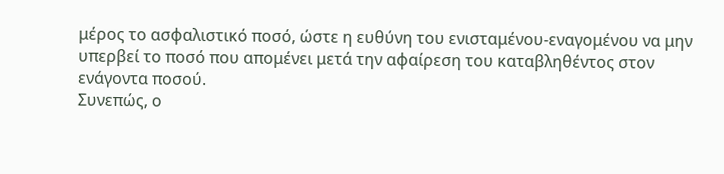μέρος το ασφαλιστικό ποσό, ώστε η ευθύνη του ενισταμένου-εναγομένου να μην υπερβεί το ποσό που απομένει μετά την αφαίρεση του καταβληθέντος στον ενάγοντα ποσού.
Συνεπώς, ο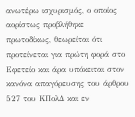ανωτέρω ισχυρισμός, ο οποίος αορίστως προβλήθηκε πρωτοδίκως, θεωρείται ότι προτείνεται για πρώτη φορά στο Εφετείο και άρα υπόκειται στον κανόνα απαγόρευσης του άρθρου 527 του ΚΠολΔ και εν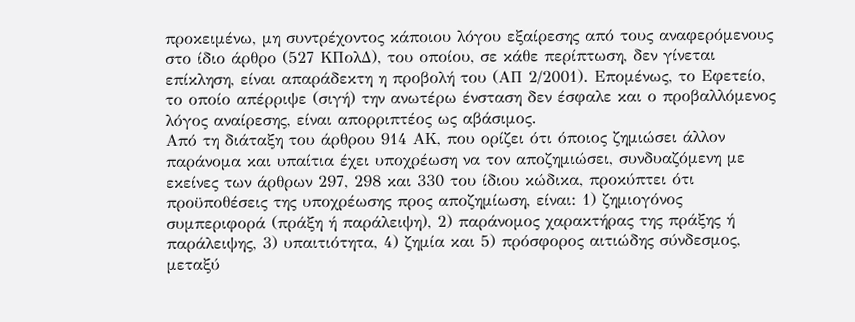προκειμένω, μη συντρέχοντος κάποιου λόγου εξαίρεσης από τους αναφερόμενους στο ίδιο άρθρο (527 ΚΠολΔ), του οποίου, σε κάθε περίπτωση, δεν γίνεται επίκληση, είναι απαράδεκτη η προβολή του (ΑΠ 2/2001). Επομένως, το Εφετείο, το οποίο απέρριψε (σιγή) την ανωτέρω ένσταση δεν έσφαλε και ο προβαλλόμενος λόγος αναίρεσης, είναι απορριπτέος ως αβάσιμος.
Από τη διάταξη του άρθρου 914 ΑΚ, που ορίζει ότι όποιος ζημιώσει άλλον παράνομα και υπαίτια έχει υποχρέωση να τον αποζημιώσει, συνδυαζόμενη με εκείνες των άρθρων 297, 298 και 330 του ίδιου κώδικα, προκύπτει ότι προϋποθέσεις της υποχρέωσης προς αποζημίωση, είναι: 1) ζημιογόνος συμπεριφορά (πράξη ή παράλειψη), 2) παράνομος χαρακτήρας της πράξης ή παράλειψης, 3) υπαιτιότητα, 4) ζημία και 5) πρόσφορος αιτιώδης σύνδεσμος, μεταξύ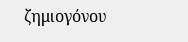ζημιογόνου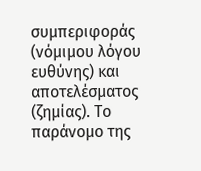συμπεριφοράς (νόμιμου λόγου ευθύνης) και αποτελέσματος (ζημίας). Το παράνομο της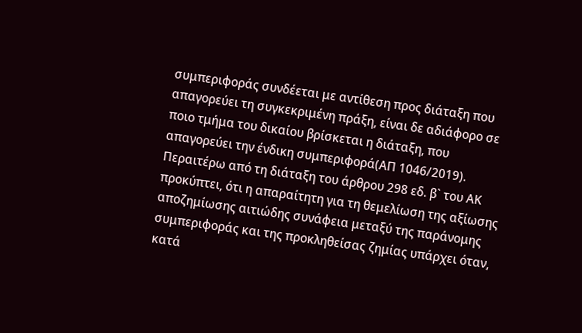συμπεριφοράς συνδέεται με αντίθεση προς διάταξη που απαγορεύει τη συγκεκριμένη πράξη, είναι δε αδιάφορο σε ποιο τμήμα του δικαίου βρίσκεται η διάταξη, που απαγορεύει την ένδικη συμπεριφορά(ΑΠ 1046/2019). Περαιτέρω από τη διάταξη του άρθρου 298 εδ. β` του ΑΚ προκύπτει, ότι η απαραίτητη για τη θεμελίωση της αξίωσης αποζημίωσης αιτιώδης συνάφεια μεταξύ της παράνομης συμπεριφοράς και της προκληθείσας ζημίας υπάρχει όταν, κατά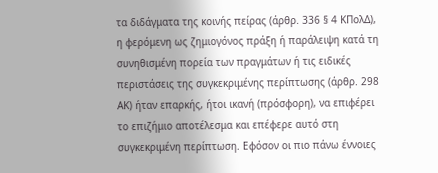τα διδάγματα της κοινής πείρας (άρθρ. 336 § 4 ΚΠολΔ), η φερόμενη ως ζημιογόνος πράξη ή παράλειψη κατά τη συνηθισμένη πορεία των πραγμάτων ή τις ειδικές περιστάσεις της συγκεκριμένης περίπτωσης (άρθρ. 298 ΑΚ) ήταν επαρκής, ήτοι ικανή (πρόσφορη), να επιφέρει το επιζήμιο αποτέλεσμα και επέφερε αυτό στη συγκεκριμένη περίπτωση. Εφόσον οι πιο πάνω έννοιες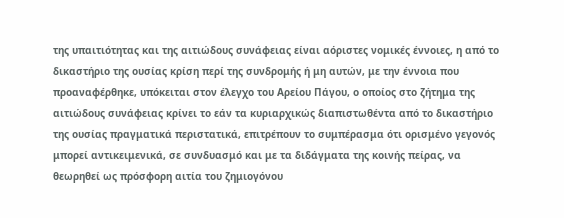της υπαιτιότητας και της αιτιώδους συνάφειας είναι αόριστες νομικές έννοιες, η από το δικαστήριο της ουσίας κρίση περί της συνδρομής ή μη αυτών, με την έννοια που προαναφέρθηκε, υπόκειται στον έλεγχο του Αρείου Πάγου, ο οποίος στο ζήτημα της αιτιώδους συνάφειας κρίνει το εάν τα κυριαρχικώς διαπιστωθέντα από το δικαστήριο της ουσίας πραγματικά περιστατικά, επιτρέπουν το συμπέρασμα ότι ορισμένο γεγονός μπορεί αντικειμενικά, σε συνδυασμό και με τα διδάγματα της κοινής πείρας, να θεωρηθεί ως πρόσφορη αιτία του ζημιογόνου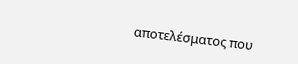αποτελέσματος που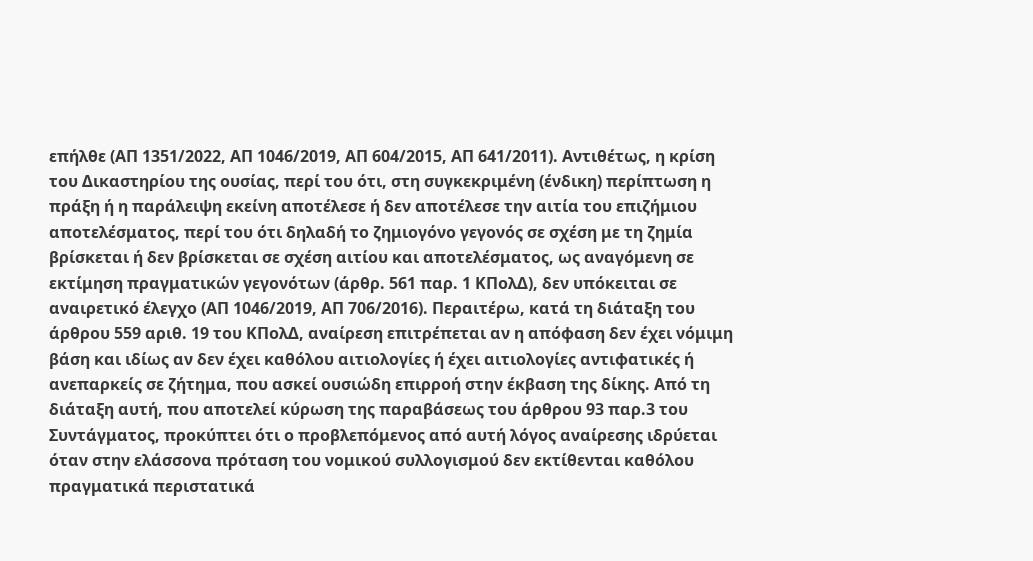επήλθε (ΑΠ 1351/2022, ΑΠ 1046/2019, ΑΠ 604/2015, ΑΠ 641/2011). Αντιθέτως, η κρίση του Δικαστηρίου της ουσίας, περί του ότι, στη συγκεκριμένη (ένδικη) περίπτωση η πράξη ή η παράλειψη εκείνη αποτέλεσε ή δεν αποτέλεσε την αιτία του επιζήμιου αποτελέσματος, περί του ότι δηλαδή το ζημιογόνο γεγονός σε σχέση με τη ζημία βρίσκεται ή δεν βρίσκεται σε σχέση αιτίου και αποτελέσματος, ως αναγόμενη σε εκτίμηση πραγματικών γεγονότων (άρθρ. 561 παρ. 1 ΚΠολΔ), δεν υπόκειται σε αναιρετικό έλεγχο (ΑΠ 1046/2019, ΑΠ 706/2016). Περαιτέρω, κατά τη διάταξη του άρθρου 559 αριθ. 19 του ΚΠολΔ, αναίρεση επιτρέπεται αν η απόφαση δεν έχει νόμιμη βάση και ιδίως αν δεν έχει καθόλου αιτιολογίες ή έχει αιτιολογίες αντιφατικές ή ανεπαρκείς σε ζήτημα, που ασκεί ουσιώδη επιρροή στην έκβαση της δίκης. Από τη διάταξη αυτή, που αποτελεί κύρωση της παραβάσεως του άρθρου 93 παρ.3 του Συντάγματος, προκύπτει ότι ο προβλεπόμενος από αυτή λόγος αναίρεσης ιδρύεται όταν στην ελάσσονα πρόταση του νομικού συλλογισμού δεν εκτίθενται καθόλου πραγματικά περιστατικά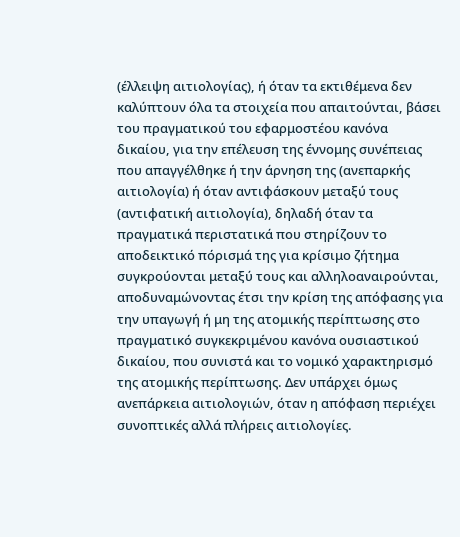(έλλειψη αιτιολογίας), ή όταν τα εκτιθέμενα δεν καλύπτουν όλα τα στοιχεία που απαιτούνται, βάσει του πραγματικού του εφαρμοστέου κανόνα δικαίου, για την επέλευση της έννομης συνέπειας που απαγγέλθηκε ή την άρνηση της (ανεπαρκής αιτιολογία) ή όταν αντιφάσκουν μεταξύ τους (αντιφατική αιτιολογία), δηλαδή όταν τα πραγματικά περιστατικά που στηρίζουν το αποδεικτικό πόρισμά της για κρίσιμο ζήτημα συγκρούονται μεταξύ τους και αλληλοαναιρούνται, αποδυναμώνοντας έτσι την κρίση της απόφασης για την υπαγωγή ή μη της ατομικής περίπτωσης στο πραγματικό συγκεκριμένου κανόνα ουσιαστικού δικαίου, που συνιστά και το νομικό χαρακτηρισμό της ατομικής περίπτωσης. Δεν υπάρχει όμως ανεπάρκεια αιτιολογιών, όταν η απόφαση περιέχει συνοπτικές αλλά πλήρεις αιτιολογίες.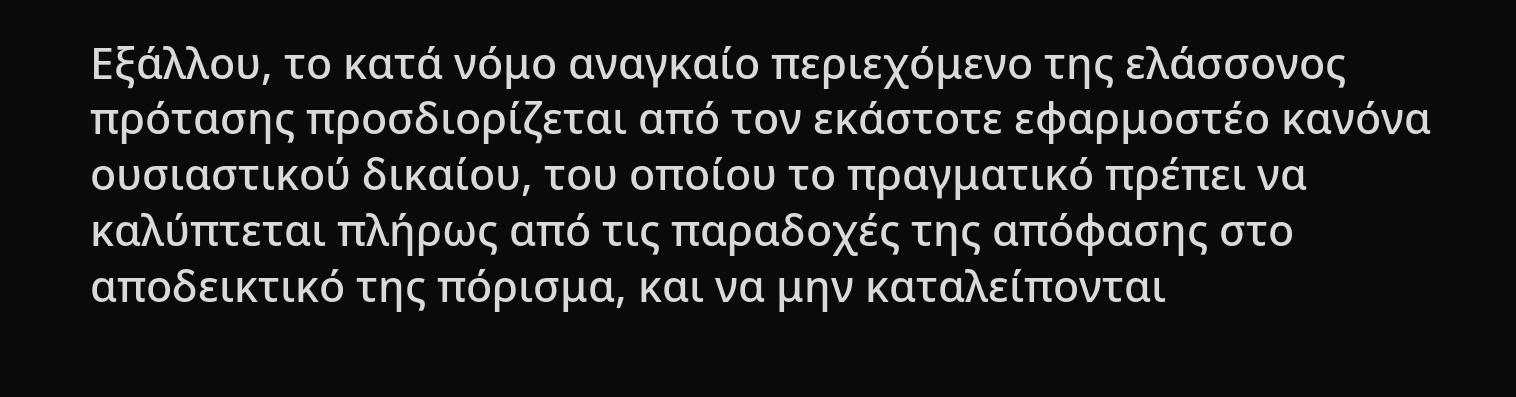Εξάλλου, το κατά νόμο αναγκαίο περιεχόμενο της ελάσσονος πρότασης προσδιορίζεται από τον εκάστοτε εφαρμοστέο κανόνα ουσιαστικού δικαίου, του οποίου το πραγματικό πρέπει να καλύπτεται πλήρως από τις παραδοχές της απόφασης στο αποδεικτικό της πόρισμα, και να μην καταλείπονται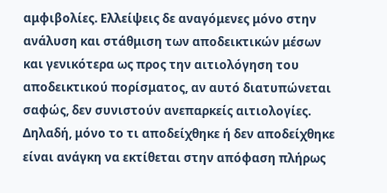αμφιβολίες. Ελλείψεις δε αναγόμενες μόνο στην ανάλυση και στάθμιση των αποδεικτικών μέσων και γενικότερα ως προς την αιτιολόγηση του αποδεικτικού πορίσματος, αν αυτό διατυπώνεται σαφώς, δεν συνιστούν ανεπαρκείς αιτιολογίες. Δηλαδή, μόνο το τι αποδείχθηκε ή δεν αποδείχθηκε είναι ανάγκη να εκτίθεται στην απόφαση πλήρως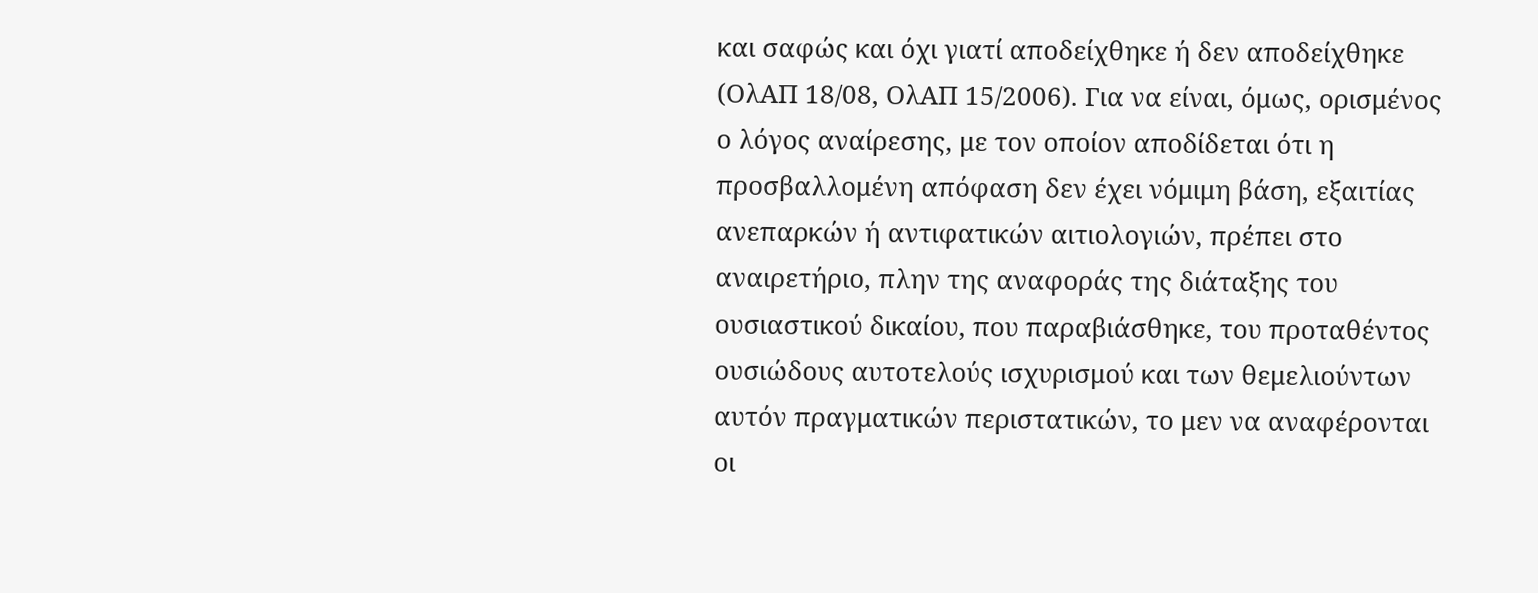και σαφώς και όχι γιατί αποδείχθηκε ή δεν αποδείχθηκε (ΟλΑΠ 18/08, ΟλΑΠ 15/2006). Για να είναι, όμως, ορισμένος ο λόγος αναίρεσης, με τον οποίον αποδίδεται ότι η προσβαλλομένη απόφαση δεν έχει νόμιμη βάση, εξαιτίας ανεπαρκών ή αντιφατικών αιτιολογιών, πρέπει στο αναιρετήριο, πλην της αναφοράς της διάταξης του ουσιαστικού δικαίου, που παραβιάσθηκε, του προταθέντος ουσιώδους αυτοτελούς ισχυρισμού και των θεμελιούντων αυτόν πραγματικών περιστατικών, το μεν να αναφέρονται οι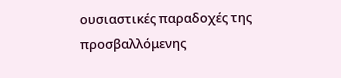ουσιαστικές παραδοχές της προσβαλλόμενης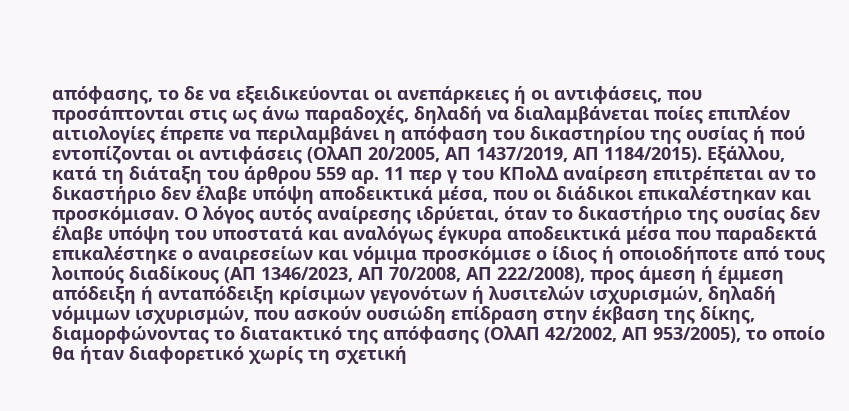απόφασης, το δε να εξειδικεύονται οι ανεπάρκειες ή οι αντιφάσεις, που προσάπτονται στις ως άνω παραδοχές, δηλαδή να διαλαμβάνεται ποίες επιπλέον αιτιολογίες έπρεπε να περιλαμβάνει η απόφαση του δικαστηρίου της ουσίας ή πού εντοπίζονται οι αντιφάσεις (ΟλΑΠ 20/2005, ΑΠ 1437/2019, ΑΠ 1184/2015). Εξάλλου, κατά τη διάταξη του άρθρου 559 αρ. 11 περ γ του ΚΠολΔ αναίρεση επιτρέπεται αν το δικαστήριο δεν έλαβε υπόψη αποδεικτικά μέσα, που οι διάδικοι επικαλέστηκαν και προσκόμισαν. Ο λόγος αυτός αναίρεσης ιδρύεται, όταν το δικαστήριο της ουσίας δεν έλαβε υπόψη του υποστατά και αναλόγως έγκυρα αποδεικτικά μέσα που παραδεκτά επικαλέστηκε ο αναιρεσείων και νόμιμα προσκόμισε ο ίδιος ή οποιοδήποτε από τους λοιπούς διαδίκους (ΑΠ 1346/2023, ΑΠ 70/2008, ΑΠ 222/2008), προς άμεση ή έμμεση απόδειξη ή ανταπόδειξη κρίσιμων γεγονότων ή λυσιτελών ισχυρισμών, δηλαδή νόμιμων ισχυρισμών, που ασκούν ουσιώδη επίδραση στην έκβαση της δίκης, διαμορφώνοντας το διατακτικό της απόφασης (ΟλΑΠ 42/2002, ΑΠ 953/2005), το οποίο θα ήταν διαφορετικό χωρίς τη σχετική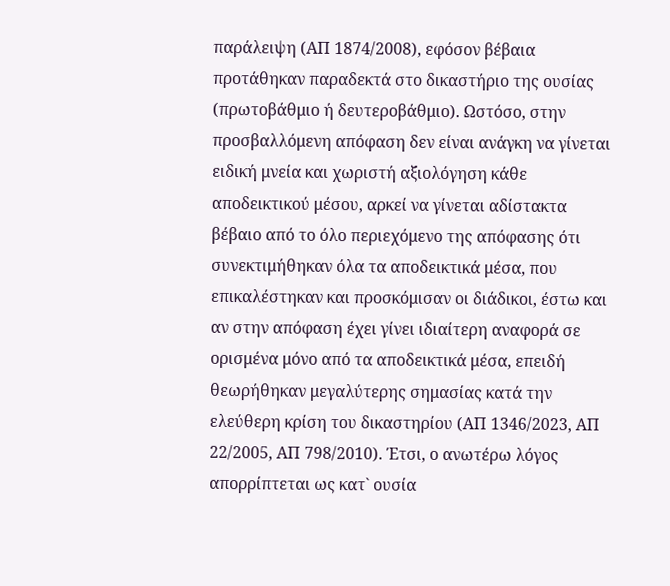παράλειψη (ΑΠ 1874/2008), εφόσον βέβαια προτάθηκαν παραδεκτά στο δικαστήριο της ουσίας (πρωτοβάθμιο ή δευτεροβάθμιο). Ωστόσο, στην προσβαλλόμενη απόφαση δεν είναι ανάγκη να γίνεται ειδική μνεία και χωριστή αξιολόγηση κάθε αποδεικτικού μέσου, αρκεί να γίνεται αδίστακτα βέβαιο από το όλο περιεχόμενο της απόφασης ότι συνεκτιμήθηκαν όλα τα αποδεικτικά μέσα, που επικαλέστηκαν και προσκόμισαν οι διάδικοι, έστω και αν στην απόφαση έχει γίνει ιδιαίτερη αναφορά σε ορισμένα μόνο από τα αποδεικτικά μέσα, επειδή θεωρήθηκαν μεγαλύτερης σημασίας κατά την ελεύθερη κρίση του δικαστηρίου (ΑΠ 1346/2023, ΑΠ 22/2005, ΑΠ 798/2010). Έτσι, ο ανωτέρω λόγος απορρίπτεται ως κατ` ουσία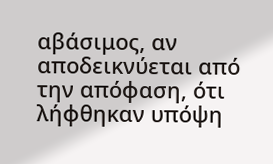αβάσιμος, αν αποδεικνύεται από την απόφαση, ότι λήφθηκαν υπόψη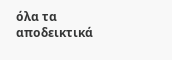όλα τα αποδεικτικά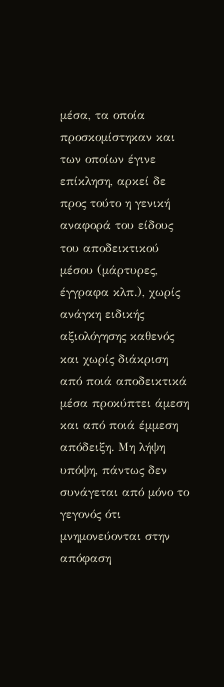μέσα, τα οποία προσκομίστηκαν και των οποίων έγινε επίκληση, αρκεί δε προς τούτο η γενική αναφορά του είδους του αποδεικτικού μέσου (μάρτυρες, έγγραφα κλπ.), χωρίς ανάγκη ειδικής αξιολόγησης καθενός και χωρίς διάκριση από ποιά αποδεικτικά μέσα προκύπτει άμεση και από ποιά έμμεση απόδειξη. Μη λήψη υπόψη, πάντως δεν συνάγεται από μόνο το γεγονός ότι μνημονεύονται στην απόφαση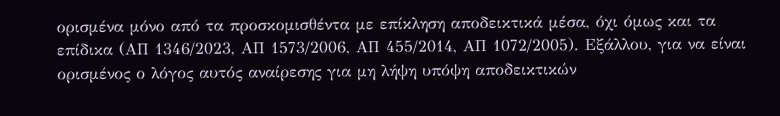ορισμένα μόνο από τα προσκομισθέντα με επίκληση αποδεικτικά μέσα, όχι όμως και τα επίδικα (ΑΠ 1346/2023, ΑΠ 1573/2006, ΑΠ 455/2014, ΑΠ 1072/2005). Εξάλλου, για να είναι ορισμένος ο λόγος αυτός αναίρεσης για μη λήψη υπόψη αποδεικτικών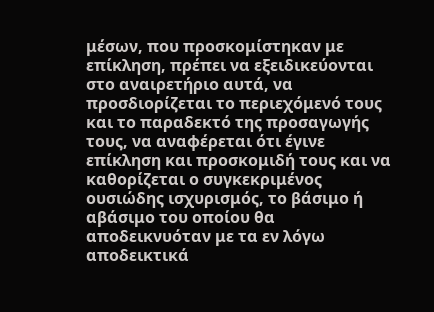μέσων, που προσκομίστηκαν με επίκληση, πρέπει να εξειδικεύονται στο αναιρετήριο αυτά, να προσδιορίζεται το περιεχόμενό τους και το παραδεκτό της προσαγωγής τους, να αναφέρεται ότι έγινε επίκληση και προσκομιδή τους και να καθορίζεται ο συγκεκριμένος ουσιώδης ισχυρισμός, το βάσιμο ή αβάσιμο του οποίου θα αποδεικνυόταν με τα εν λόγω αποδεικτικά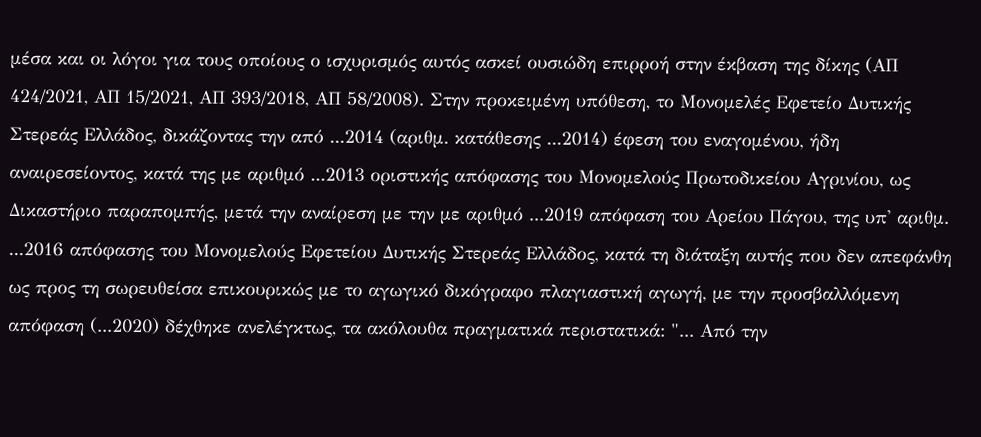μέσα και οι λόγοι για τους οποίους ο ισχυρισμός αυτός ασκεί ουσιώδη επιρροή στην έκβαση της δίκης (ΑΠ 424/2021, ΑΠ 15/2021, ΑΠ 393/2018, ΑΠ 58/2008). Στην προκειμένη υπόθεση, το Μονομελές Εφετείο Δυτικής Στερεάς Ελλάδος, δικάζοντας την από ...2014 (αριθμ. κατάθεσης ...2014) έφεση του εναγομένου, ήδη αναιρεσείοντος, κατά της με αριθμό ...2013 οριστικής απόφασης του Μονομελούς Πρωτοδικείου Αγρινίου, ως Δικαστήριο παραπομπής, μετά την αναίρεση με την με αριθμό ...2019 απόφαση του Αρείου Πάγου, της υπ' αριθμ. ...2016 απόφασης του Μονομελούς Εφετείου Δυτικής Στερεάς Ελλάδος, κατά τη διάταξη αυτής που δεν απεφάνθη ως προς τη σωρευθείσα επικουρικώς με το αγωγικό δικόγραφο πλαγιαστική αγωγή, με την προσβαλλόμενη απόφαση (...2020) δέχθηκε ανελέγκτως, τα ακόλουθα πραγματικά περιστατικά: "... Από την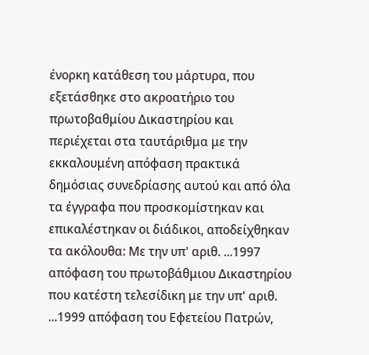ένορκη κατάθεση του μάρτυρα, που εξετάσθηκε στο ακροατήριο του πρωτοβαθμίου Δικαστηρίου και περιέχεται στα ταυτάριθμα με την εκκαλουμένη απόφαση πρακτικά δημόσιας συνεδρίασης αυτού και από όλα τα έγγραφα που προσκομίστηκαν και επικαλέστηκαν οι διάδικοι, αποδείχθηκαν τα ακόλουθα: Με την υπ' αριθ. ...1997 απόφαση του πρωτοβάθμιου Δικαστηρίου που κατέστη τελεσίδικη με την υπ' αριθ. ...1999 απόφαση του Εφετείου Πατρών,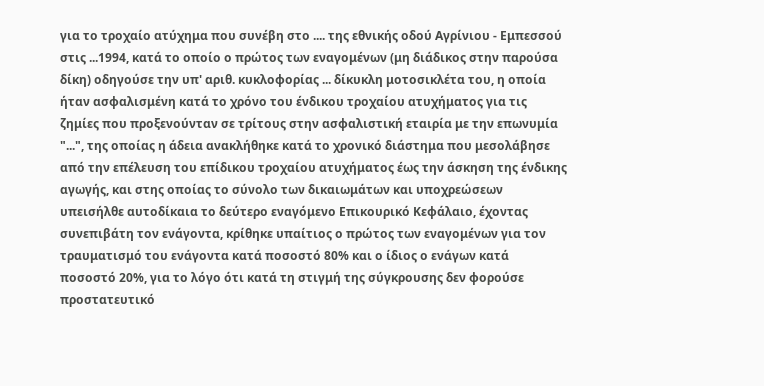για το τροχαίο ατύχημα που συνέβη στο .... της εθνικής οδού Αγρίνιου - Εμπεσσού στις ...1994, κατά το οποίο ο πρώτος των εναγομένων (μη διάδικος στην παρούσα δίκη) οδηγούσε την υπ' αριθ. κυκλοφορίας ... δίκυκλη μοτοσικλέτα του, η οποία ήταν ασφαλισμένη κατά το χρόνο του ένδικου τροχαίου ατυχήματος για τις ζημίες που προξενούνταν σε τρίτους στην ασφαλιστική εταιρία με την επωνυμία "...", της οποίας η άδεια ανακλήθηκε κατά το χρονικό διάστημα που μεσολάβησε από την επέλευση του επίδικου τροχαίου ατυχήματος έως την άσκηση της ένδικης αγωγής, και στης οποίας το σύνολο των δικαιωμάτων και υποχρεώσεων υπεισήλθε αυτοδίκαια το δεύτερο εναγόμενο Επικουρικό Κεφάλαιο, έχοντας συνεπιβάτη τον ενάγοντα, κρίθηκε υπαίτιος ο πρώτος των εναγομένων για τον τραυματισμό του ενάγοντα κατά ποσοστό 80% και ο ίδιος ο ενάγων κατά ποσοστό 20%, για το λόγο ότι κατά τη στιγμή της σύγκρουσης δεν φορούσε προστατευτικό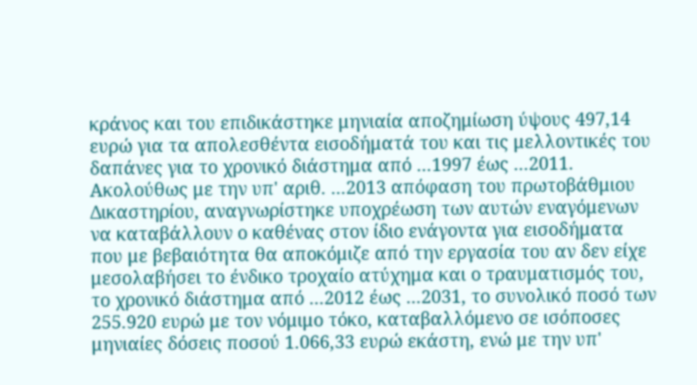κράνος και του επιδικάστηκε μηνιαία αποζημίωση ύψους 497,14 ευρώ για τα απολεσθέντα εισοδήματά του και τις μελλοντικές του δαπάνες για το χρονικό διάστημα από ...1997 έως ...2011. Ακολούθως με την υπ' αριθ. ...2013 απόφαση του πρωτοβάθμιου Δικαστηρίου, αναγνωρίστηκε υποχρέωση των αυτών εναγόμενων να καταβάλλουν ο καθένας στον ίδιο ενάγοντα για εισοδήματα που με βεβαιότητα θα αποκόμιζε από την εργασία του αν δεν είχε μεσολαβήσει το ένδικο τροχαίο ατύχημα και ο τραυματισμός του, το χρονικό διάστημα από ...2012 έως ...2031, το συνολικό ποσό των 255.920 ευρώ με τον νόμιμο τόκο, καταβαλλόμενο σε ισόποσες μηνιαίες δόσεις ποσού 1.066,33 ευρώ εκάστη, ενώ με την υπ'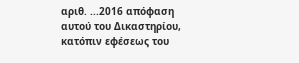αριθ. ...2016 απόφαση αυτού του Δικαστηρίου, κατόπιν εφέσεως του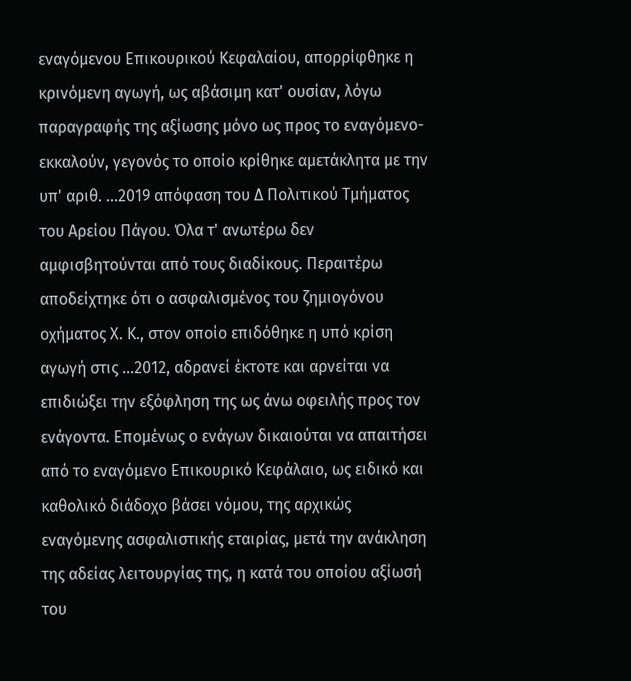εναγόμενου Επικουρικού Κεφαλαίου, απορρίφθηκε η κρινόμενη αγωγή, ως αβάσιμη κατ' ουσίαν, λόγω παραγραφής της αξίωσης μόνο ως προς το εναγόμενο-εκκαλούν, γεγονός το οποίο κρίθηκε αμετάκλητα με την υπ' αριθ. ...2019 απόφαση του Δ Πολιτικού Τμήματος του Αρείου Πάγου. Όλα τ' ανωτέρω δεν αμφισβητούνται από τους διαδίκους. Περαιτέρω αποδείχτηκε ότι ο ασφαλισμένος του ζημιογόνου οχήματος Χ. Κ., στον οποίο επιδόθηκε η υπό κρίση αγωγή στις ...2012, αδρανεί έκτοτε και αρνείται να επιδιώξει την εξόφληση της ως άνω οφειλής προς τον ενάγοντα. Επομένως ο ενάγων δικαιούται να απαιτήσει από το εναγόμενο Επικουρικό Κεφάλαιο, ως ειδικό και καθολικό διάδοχο βάσει νόμου, της αρχικώς εναγόμενης ασφαλιστικής εταιρίας, μετά την ανάκληση της αδείας λειτουργίας της, η κατά του οποίου αξίωσή του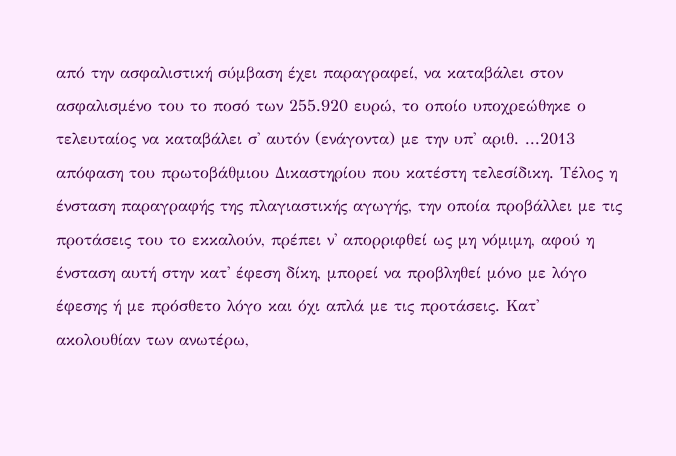από την ασφαλιστική σύμβαση έχει παραγραφεί, να καταβάλει στον ασφαλισμένο του το ποσό των 255.920 ευρώ, το οποίο υποχρεώθηκε ο τελευταίος να καταβάλει σ' αυτόν (ενάγοντα) με την υπ' αριθ. ...2013 απόφαση του πρωτοβάθμιου Δικαστηρίου που κατέστη τελεσίδικη. Τέλος η ένσταση παραγραφής της πλαγιαστικής αγωγής, την οποία προβάλλει με τις προτάσεις του το εκκαλούν, πρέπει ν' απορριφθεί ως μη νόμιμη, αφού η ένσταση αυτή στην κατ' έφεση δίκη, μπορεί να προβληθεί μόνο με λόγο έφεσης ή με πρόσθετο λόγο και όχι απλά με τις προτάσεις. Κατ' ακολουθίαν των ανωτέρω,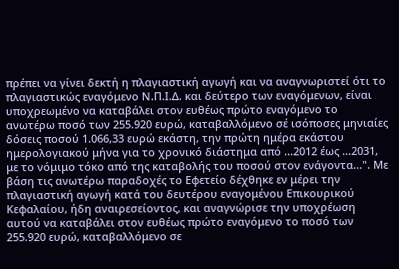πρέπει να γίνει δεκτή η πλαγιαστική αγωγή και να αναγνωριστεί ότι το πλαγιαστικώς εναγόμενο Ν.Π.Ι.Δ. και δεύτερο των εναγόμενων, είναι υποχρεωμένο να καταβάλει στον ευθέως πρώτο εναγόμενο το ανωτέρω ποσό των 255.920 ευρώ, καταβαλλόμενο σέ ισόποσες μηνιαίες δόσεις ποσού 1.066,33 ευρώ εκάστη, την πρώτη ημέρα εκάστου ημερολογιακού μήνα για το χρονικό διάστημα από ...2012 έως ...2031, με το νόμιμο τόκο από της καταβολής του ποσού στον ενάγοντα...". Με βάση τις ανωτέρω παραδοχές το Εφετείο δέχθηκε εν μέρει την πλαγιαστική αγωγή κατά του δευτέρου εναγομένου Επικουρικού Κεφαλαίου, ήδη αναιρεσείοντος, και αναγνώρισε την υποχρέωση αυτού να καταβάλει στον ευθέως πρώτο εναγόμενο το ποσό των 255.920 ευρώ, καταβαλλόμενο σε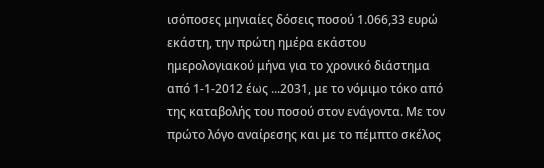ισόποσες μηνιαίες δόσεις ποσού 1.066,33 ευρώ εκάστη, την πρώτη ημέρα εκάστου ημερολογιακού μήνα για το χρονικό διάστημα από 1-1-2012 έως ...2031, με το νόμιμο τόκο από της καταβολής του ποσού στον ενάγοντα. Με τον πρώτο λόγο αναίρεσης και με το πέμπτο σκέλος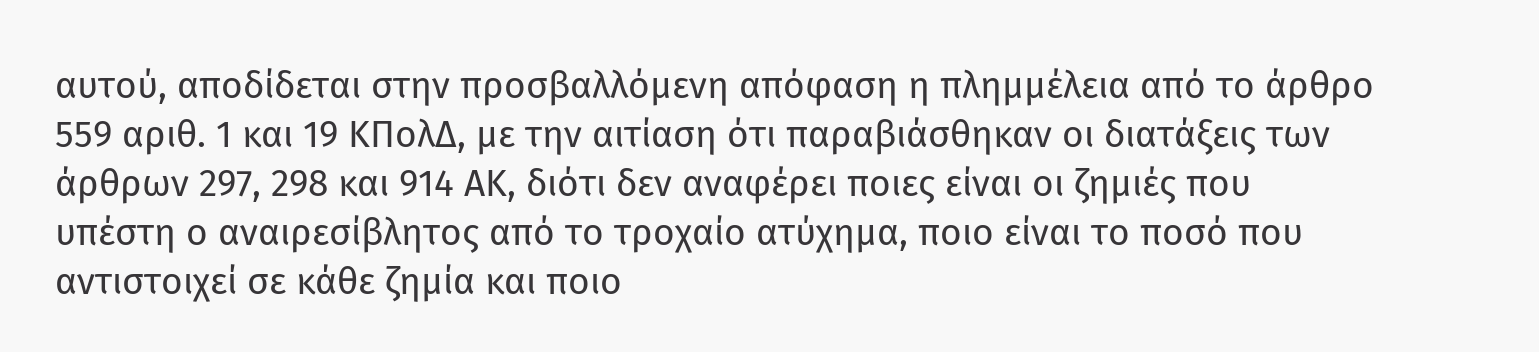αυτού, αποδίδεται στην προσβαλλόμενη απόφαση η πλημμέλεια από το άρθρο 559 αριθ. 1 και 19 ΚΠολΔ, με την αιτίαση ότι παραβιάσθηκαν οι διατάξεις των άρθρων 297, 298 και 914 ΑΚ, διότι δεν αναφέρει ποιες είναι οι ζημιές που υπέστη ο αναιρεσίβλητος από το τροχαίο ατύχημα, ποιο είναι το ποσό που αντιστοιχεί σε κάθε ζημία και ποιο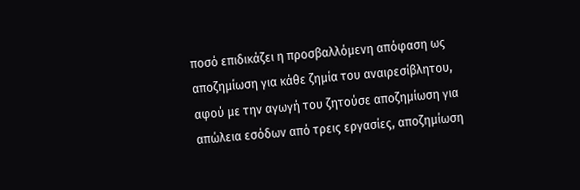ποσό επιδικάζει η προσβαλλόμενη απόφαση ως αποζημίωση για κάθε ζημία του αναιρεσίβλητου, αφού με την αγωγή του ζητούσε αποζημίωση για απώλεια εσόδων από τρεις εργασίες, αποζημίωση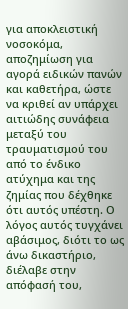για αποκλειστική νοσοκόμα, αποζημίωση για αγορά ειδικών πανών και καθετήρα, ώστε να κριθεί αν υπάρχει αιτιώδης συνάφεια μεταξύ του τραυματισμού του από το ένδικο ατύχημα και της ζημίας που δέχθηκε ότι αυτός υπέστη. Ο λόγος αυτός τυγχάνει αβάσιμος, διότι το ως άνω δικαστήριο, διέλαβε στην απόφασή του,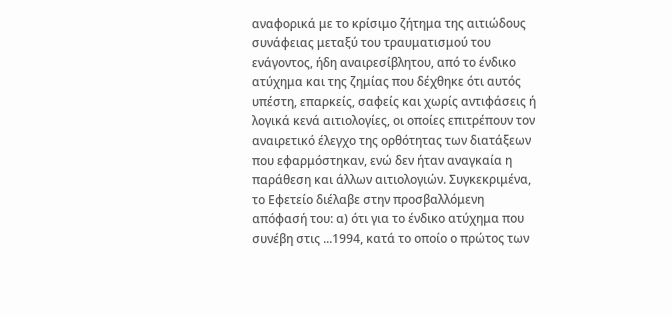αναφορικά με το κρίσιμο ζήτημα της αιτιώδους συνάφειας μεταξύ του τραυματισμού του ενάγοντος, ήδη αναιρεσίβλητου, από το ένδικο ατύχημα και της ζημίας που δέχθηκε ότι αυτός υπέστη, επαρκείς, σαφείς και χωρίς αντιφάσεις ή λογικά κενά αιτιολογίες, οι οποίες επιτρέπουν τον αναιρετικό έλεγχο της ορθότητας των διατάξεων που εφαρμόστηκαν, ενώ δεν ήταν αναγκαία η παράθεση και άλλων αιτιολογιών. Συγκεκριμένα, το Εφετείο διέλαβε στην προσβαλλόμενη απόφασή του: α) ότι για το ένδικο ατύχημα που συνέβη στις ...1994, κατά το οποίο ο πρώτος των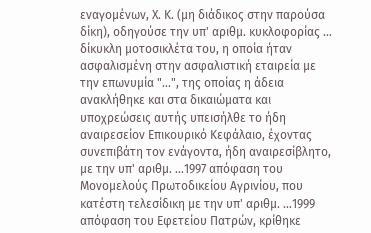εναγομένων, Χ. Κ. (μη διάδικος στην παρούσα δίκη), οδηγούσε την υπ' αριθμ. κυκλοφορίας ... δίκυκλη μοτοσικλέτα του, η οποία ήταν ασφαλισμένη στην ασφαλιστική εταιρεία με την επωνυμία "...", της οποίας η άδεια ανακλήθηκε και στα δικαιώματα και υποχρεώσεις αυτής υπεισήλθε το ήδη αναιρεσείον Επικουρικό Κεφάλαιο, έχοντας συνεπιβάτη τον ενάγοντα, ήδη αναιρεσίβλητο, με την υπ' αριθμ. ...1997 απόφαση του Μονομελούς Πρωτοδικείου Αγρινίου, που κατέστη τελεσίδικη με την υπ' αριθμ. ...1999 απόφαση του Εφετείου Πατρών, κρίθηκε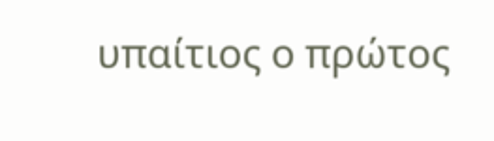υπαίτιος ο πρώτος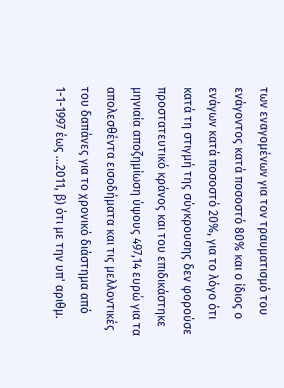των εναγομένων για τον τραυματισμό του ενάγοντος κατά ποσοστό 80% και ο ίδιος ο ενάγων κατά ποσοστό 20%, για το λόγο ότι κατά τη στιγμή της σύγκρουσης δεν φορούσε προστατευτικό κράνος και του επιδικάστηκε μηνιαία αποζημίωση ύψους 497,14 ευρώ για τα απολεσθέντα εισοδήματα και τις μελλοντικές του δαπάνες για το χρονικό διάστημα από 1-1-1997 έως ...2011, β) ότι με την υπ' αριθμ.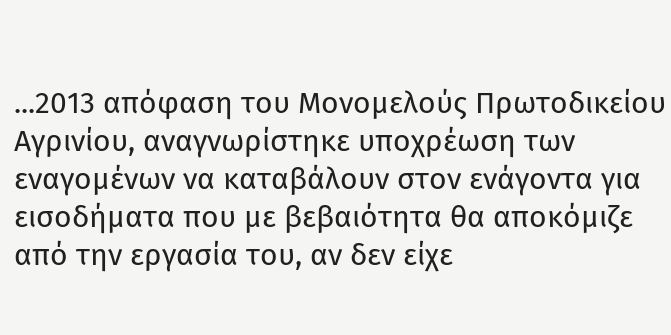...2013 απόφαση του Μονομελούς Πρωτοδικείου Αγρινίου, αναγνωρίστηκε υποχρέωση των εναγομένων να καταβάλουν στον ενάγοντα για εισοδήματα που με βεβαιότητα θα αποκόμιζε από την εργασία του, αν δεν είχε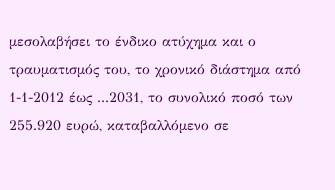μεσολαβήσει το ένδικο ατύχημα και ο τραυματισμός του, το χρονικό διάστημα από 1-1-2012 έως ...2031, το συνολικό ποσό των 255.920 ευρώ, καταβαλλόμενο σε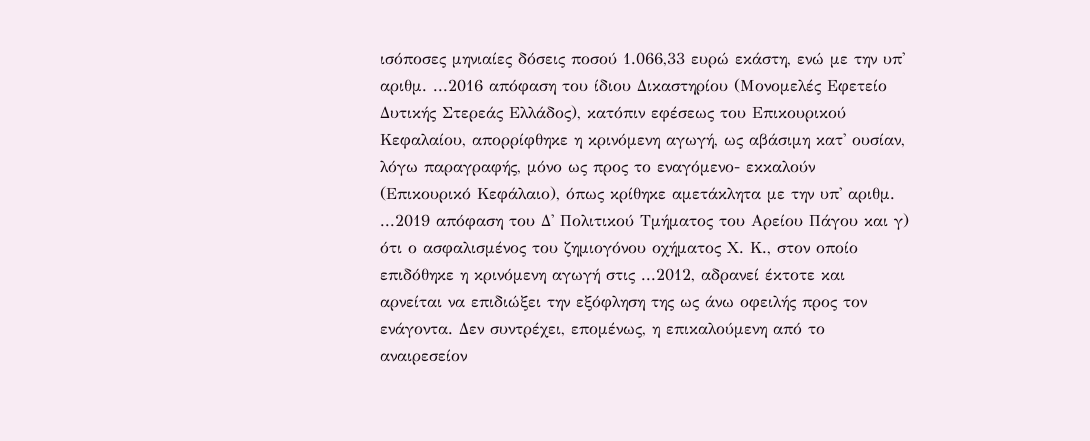ισόποσες μηνιαίες δόσεις ποσού 1.066,33 ευρώ εκάστη, ενώ με την υπ' αριθμ. ...2016 απόφαση του ίδιου Δικαστηρίου (Μονομελές Εφετείο Δυτικής Στερεάς Ελλάδος), κατόπιν εφέσεως του Επικουρικού Κεφαλαίου, απορρίφθηκε η κρινόμενη αγωγή, ως αβάσιμη κατ' ουσίαν, λόγω παραγραφής, μόνο ως προς το εναγόμενο- εκκαλούν (Επικουρικό Κεφάλαιο), όπως κρίθηκε αμετάκλητα με την υπ' αριθμ. ...2019 απόφαση του Δ' Πολιτικού Τμήματος του Αρείου Πάγου και γ) ότι ο ασφαλισμένος του ζημιογόνου οχήματος Χ. Κ., στον οποίο επιδόθηκε η κρινόμενη αγωγή στις ...2012, αδρανεί έκτοτε και αρνείται να επιδιώξει την εξόφληση της ως άνω οφειλής προς τον ενάγοντα. Δεν συντρέχει, επομένως, η επικαλούμενη από το αναιρεσείον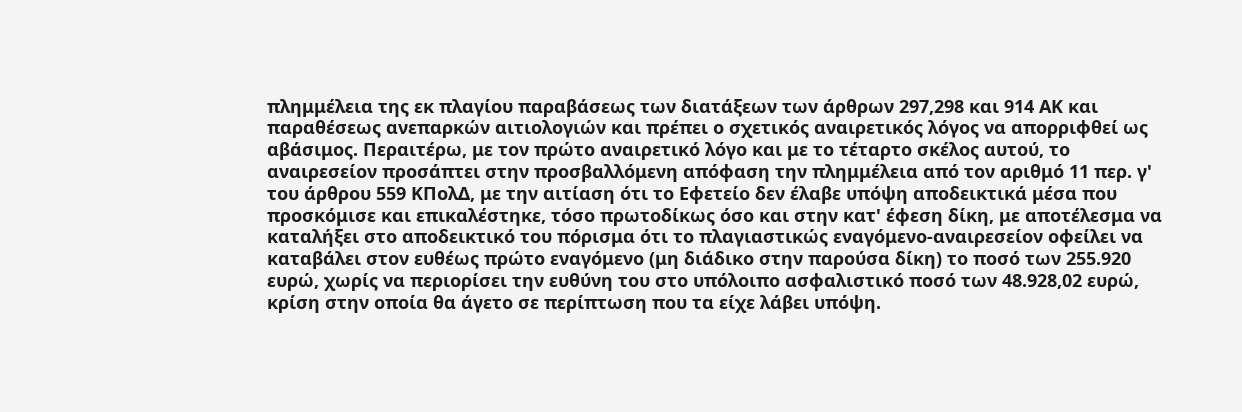πλημμέλεια της εκ πλαγίου παραβάσεως των διατάξεων των άρθρων 297,298 και 914 ΑΚ και παραθέσεως ανεπαρκών αιτιολογιών και πρέπει ο σχετικός αναιρετικός λόγος να απορριφθεί ως αβάσιμος. Περαιτέρω, με τον πρώτο αναιρετικό λόγο και με το τέταρτο σκέλος αυτού, το αναιρεσείον προσάπτει στην προσβαλλόμενη απόφαση την πλημμέλεια από τον αριθμό 11 περ. γ' του άρθρου 559 ΚΠολΔ, με την αιτίαση ότι το Εφετείο δεν έλαβε υπόψη αποδεικτικά μέσα που προσκόμισε και επικαλέστηκε, τόσο πρωτοδίκως όσο και στην κατ' έφεση δίκη, με αποτέλεσμα να καταλήξει στο αποδεικτικό του πόρισμα ότι το πλαγιαστικώς εναγόμενο-αναιρεσείον οφείλει να καταβάλει στον ευθέως πρώτο εναγόμενο (μη διάδικο στην παρούσα δίκη) το ποσό των 255.920 ευρώ, χωρίς να περιορίσει την ευθύνη του στο υπόλοιπο ασφαλιστικό ποσό των 48.928,02 ευρώ, κρίση στην οποία θα άγετο σε περίπτωση που τα είχε λάβει υπόψη.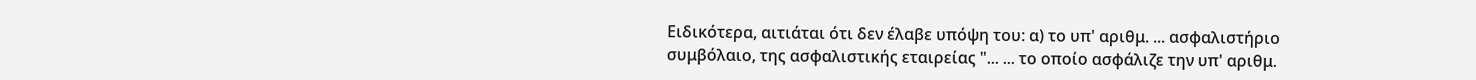Ειδικότερα, αιτιάται ότι δεν έλαβε υπόψη του: α) το υπ' αριθμ. ... ασφαλιστήριο συμβόλαιο, της ασφαλιστικής εταιρείας "... ... το οποίο ασφάλιζε την υπ' αριθμ.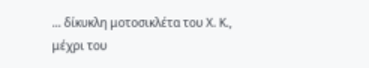... δίκυκλη μοτοσικλέτα του Χ. Κ., μέχρι του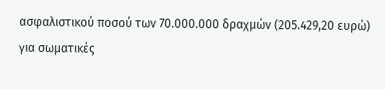ασφαλιστικού ποσού των 70.000.000 δραχμών (205.429,20 ευρώ) για σωματικές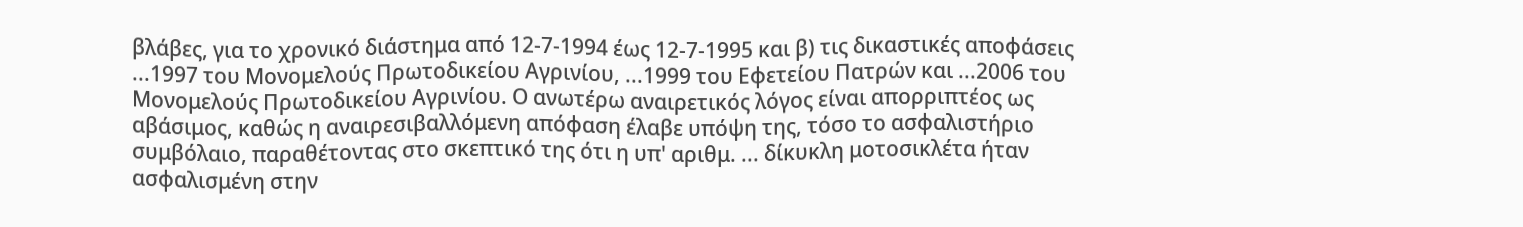βλάβες, για το χρονικό διάστημα από 12-7-1994 έως 12-7-1995 και β) τις δικαστικές αποφάσεις ...1997 του Μονομελούς Πρωτοδικείου Αγρινίου, ...1999 του Εφετείου Πατρών και ...2006 του Μονομελούς Πρωτοδικείου Αγρινίου. Ο ανωτέρω αναιρετικός λόγος είναι απορριπτέος ως αβάσιμος, καθώς η αναιρεσιβαλλόμενη απόφαση έλαβε υπόψη της, τόσο το ασφαλιστήριο συμβόλαιο, παραθέτοντας στο σκεπτικό της ότι η υπ' αριθμ. ... δίκυκλη μοτοσικλέτα ήταν ασφαλισμένη στην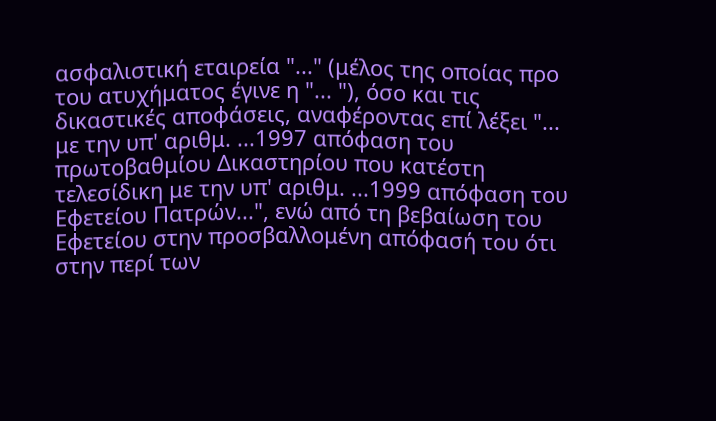ασφαλιστική εταιρεία "..." (μέλος της οποίας προ του ατυχήματος έγινε η "... "), όσο και τις δικαστικές αποφάσεις, αναφέροντας επί λέξει "... με την υπ' αριθμ. ...1997 απόφαση του πρωτοβαθμίου Δικαστηρίου που κατέστη τελεσίδικη με την υπ' αριθμ. ...1999 απόφαση του Εφετείου Πατρών...", ενώ από τη βεβαίωση του Εφετείου στην προσβαλλομένη απόφασή του ότι στην περί των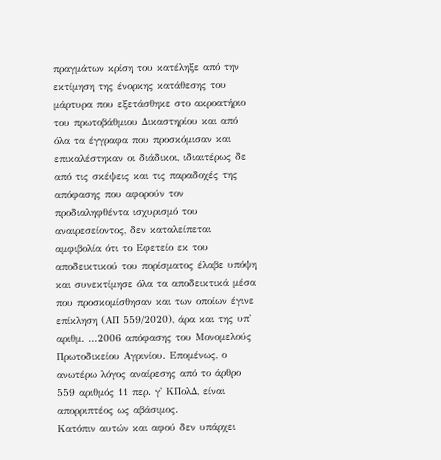πραγμάτων κρίση του κατέληξε από την εκτίμηση της ένορκης κατάθεσης του μάρτυρα που εξετάσθηκε στο ακροατήριο του πρωτοβάθμιου Δικαστηρίου και από όλα τα έγγραφα που προσκόμισαν και επικαλέστηκαν οι διάδικοι, ιδιαιτέρως δε από τις σκέψεις και τις παραδοχές της απόφασης που αφορούν τον προδιαληφθέντα ισχυρισμό του αναιρεσείοντος, δεν καταλείπεται αμφιβολία ότι το Εφετείο εκ του αποδεικτικού του πορίσματος έλαβε υπόψη και συνεκτίμησε όλα τα αποδεικτικά μέσα που προσκομίσθησαν και των οποίων έγινε επίκληση (ΑΠ 559/2020), άρα και της υπ' αριθμ. ...2006 απόφασης του Μονομελούς Πρωτοδικείου Αγρινίου. Επομένως, ο ανωτέρω λόγος αναίρεσης από το άρθρο 559 αριθμός 11 περ. γ' ΚΠολΔ, είναι απορριπτέος ως αβάσιμος.
Κατόπιν αυτών και αφού δεν υπάρχει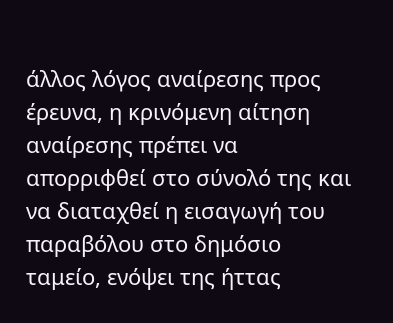άλλος λόγος αναίρεσης προς έρευνα, η κρινόμενη αίτηση αναίρεσης πρέπει να απορριφθεί στο σύνολό της και να διαταχθεί η εισαγωγή του παραβόλου στο δημόσιο ταμείο, ενόψει της ήττας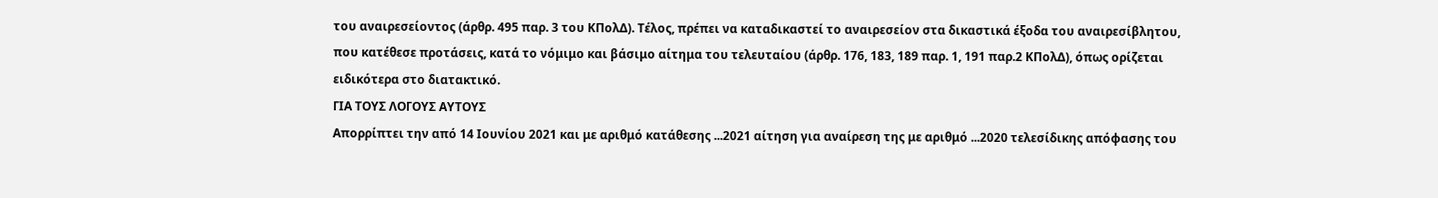του αναιρεσείοντος (άρθρ. 495 παρ. 3 του ΚΠολΔ). Τέλος, πρέπει να καταδικαστεί το αναιρεσείον στα δικαστικά έξοδα του αναιρεσίβλητου, που κατέθεσε προτάσεις, κατά το νόμιμο και βάσιμο αίτημα του τελευταίου (άρθρ. 176, 183, 189 παρ. 1, 191 παρ.2 ΚΠολΔ), όπως ορίζεται ειδικότερα στο διατακτικό.
ΓΙΑ ΤΟΥΣ ΛΟΓΟΥΣ ΑΥΤΟΥΣ
Απορρίπτει την από 14 Ιουνίου 2021 και με αριθμό κατάθεσης ...2021 αίτηση για αναίρεση της με αριθμό ...2020 τελεσίδικης απόφασης του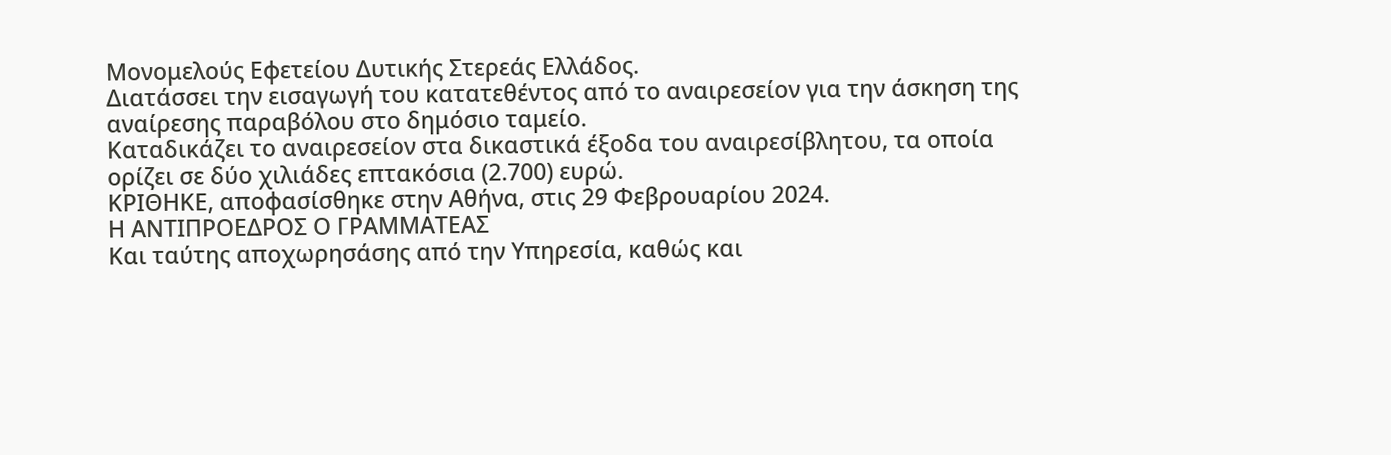Μονομελούς Εφετείου Δυτικής Στερεάς Ελλάδος.
Διατάσσει την εισαγωγή του κατατεθέντος από το αναιρεσείον για την άσκηση της αναίρεσης παραβόλου στο δημόσιο ταμείο.
Καταδικάζει το αναιρεσείον στα δικαστικά έξοδα του αναιρεσίβλητου, τα οποία ορίζει σε δύο χιλιάδες επτακόσια (2.700) ευρώ.
ΚΡΙΘΗΚΕ, αποφασίσθηκε στην Αθήνα, στις 29 Φεβρουαρίου 2024.
Η ΑΝΤΙΠΡΟΕΔΡΟΣ Ο ΓΡΑΜΜΑΤΕΑΣ
Και ταύτης αποχωρησάσης από την Υπηρεσία, καθώς και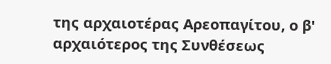της αρχαιοτέρας Αρεοπαγίτου, ο β' αρχαιότερος της Συνθέσεως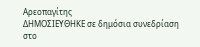Αρεοπαγίτης
ΔΗΜΟΣΙΕΥΘΗΚΕ σε δημόσια συνεδρίαση στο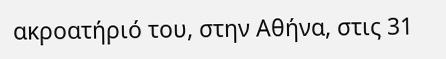ακροατήριό του, στην Αθήνα, στις 31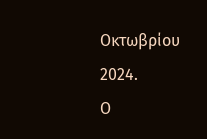Οκτωβρίου 2024.
Ο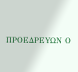ΠΡΟΕΔΡΕYΩΝ Ο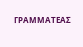ΓΡΑΜΜΑΤΕΑΣ